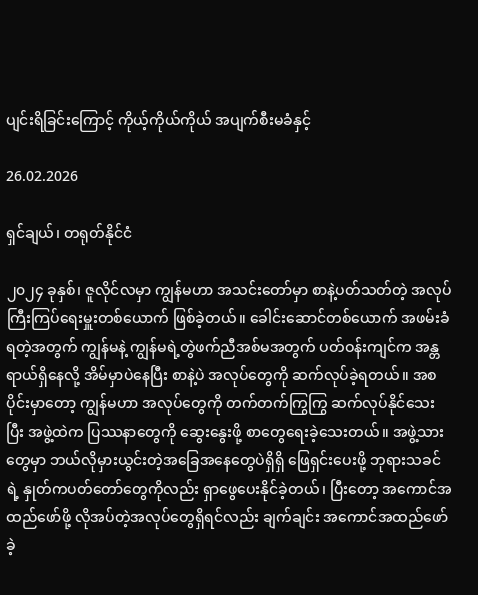ပျင်းရိခြင်းကြောင့် ကိုယ့်ကိုယ်ကိုယ် အပျက်စီးမခံနှင့်

26.02.2026

ရှင်ချယ်၊ တရုတ်နိုင်ငံ

၂၀၂၄ ခုနှစ်၊ ဇူလိုင်လမှာ ကျွန်မဟာ အသင်းတော်မှာ စာနဲ့ပတ်သတ်တဲ့ အလုပ်ကြီးကြပ်ရေးမှူးတစ်ယောက် ဖြစ်ခဲ့တယ်။ ခေါင်းဆောင်တစ်ယောက် အဖမ်းခံရတဲ့အတွက် ကျွန်မနဲ့ ကျွန်မရဲ့တွဲဖက်ညီအစ်မအတွက် ပတ်ဝန်းကျင်က အန္တရာယ်ရှိနေလို့ အိမ်မှာပဲနေပြီး စာနဲ့ပဲ အလုပ်တွေကို ဆက်လုပ်ခဲ့ရတယ်။ အစပိုင်းမှာတော့ ကျွန်မဟာ အလုပ်တွေကို တက်တက်ကြွကြွ ဆက်လုပ်နိုင်သေးပြီး အဖွဲ့ထဲက ပြဿနာတွေကို ဆွေးနွေးဖို့ စာတွေရေးခဲ့သေးတယ်။ အဖွဲ့သားတွေမှာ ဘယ်လိုမှားယွင်းတဲ့အခြေအနေတွေပဲရှိရှိ ဖြေရှင်းပေးဖို့ ဘုရားသခင်ရဲ့ နှုတ်ကပတ်တော်တွေကိုလည်း ရှာဖွေပေးနိုင်ခဲ့တယ်၊ ပြီးတော့ အကောင်အထည်ဖော်ဖို့ လိုအပ်တဲ့အလုပ်တွေရှိရင်လည်း ချက်ချင်း အကောင်အထည်ဖော်ခဲ့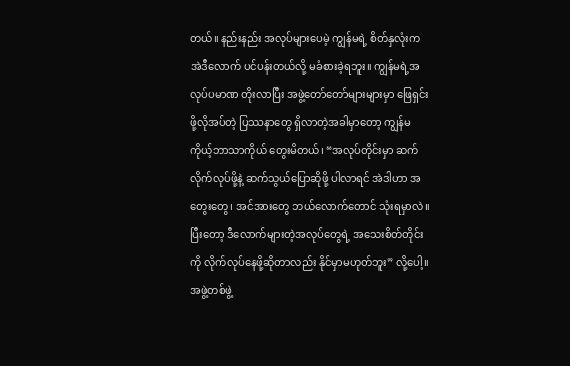တယ်။ နည်းနည်း အလုပ်များပေမဲ့ ကျွန်မရဲ့ စိတ်နှလုံးက အဲဒီလောက် ပင်ပန်းတယ်လို့ မခံစားခဲ့ရဘူး။ ကျွန်မရဲ့အလုပ်ပမာဏ တိုးလာပြီး အဖွဲ့တော်တော်များများမှာ ဖြေရှင်းဖို့လိုအပ်တဲ့ ပြဿနာတွေ ရှိလာတဲ့အခါမှာတော့ ကျွန်မ ကိုယ့်ဘာသာကိုယ် တွေးမိတယ်၊ “အလုပ်တိုင်းမှာ ဆက်လိုက်လုပ်ဖို့နဲ့ ဆက်သွယ်ပြောဆိုဖို့ ပါလာရင် အဲဒါဟာ အတွေးတွေ၊ အင်အားတွေ ဘယ်လောက်တောင် သုံးရမှာလဲ။ ပြီးတော့ ဒီလောက်များတဲ့အလုပ်တွေရဲ့ အသေးစိတ်တိုင်းကို လိုက်လုပ်နေဖို့ဆိုတာလည်း နိုင်မှာမဟုတ်ဘူး” လို့ပေါ့။ အဖွဲ့တစ်ဖွဲ့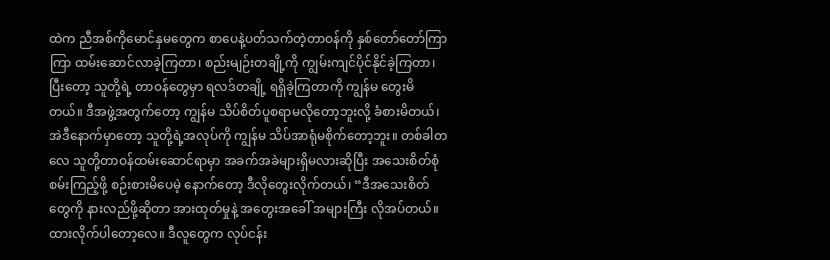ထဲက ညီအစ်ကိုမောင်နှမတွေက စာပေနဲ့ပတ်သက်တဲ့တာဝန်ကို နှစ်တော်တော်ကြာကြာ ထမ်းဆောင်လာခဲ့ကြတာ၊ စည်းမျဉ်းတချို့ကို ကျွမ်းကျင်ပိုင်နိုင်ခဲ့ကြတာ၊ ပြီးတော့ သူတို့ရဲ့ တာဝန်တွေမှာ ရလဒ်တချို့ ရရှိခဲ့ကြတာကို ကျွန်မ တွေးမိတယ်။ ဒီအဖွဲ့အတွက်တော့ ကျွန်မ သိပ်စိတ်ပူစရာမလိုတော့ဘူးလို့ ခံစားမိတယ်၊ အဲဒီနောက်မှာတော့ သူတို့ရဲ့အလုပ်ကို ကျွန်မ သိပ်အာရုံမစိုက်တော့ဘူး။ တစ်ခါတလေ သူတို့တာဝန်ထမ်းဆောင်ရာမှာ အခက်အခဲများရှိမလားဆိုပြီး အသေးစိတ်စုံစမ်းကြည့်ဖို့ စဉ်းစားမိပေမဲ့ နောက်တော့ ဒီလိုတွေးလိုက်တယ်၊ “ဒီအသေးစိတ်တွေကို နားလည်ဖို့ဆိုတာ အားထုတ်မှုနဲ့ အတွေးအခေါ် အများကြီး လိုအပ်တယ်။ ထားလိုက်ပါတော့လေ။ ဒီလူတွေက လုပ်ငန်း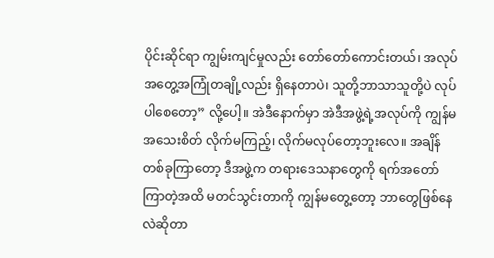ပိုင်းဆိုင်ရာ ကျွမ်းကျင်မှုလည်း တော်တော်ကောင်းတယ်၊ အလုပ်အတွေ့အကြုံတချို့လည်း ရှိနေတာပဲ၊ သူတို့ဘာသာသူတို့ပဲ လုပ်ပါစေတော့” လို့ပေါ့။ အဲဒီနောက်မှာ အဲဒီအဖွဲ့ရဲ့အလုပ်ကို ကျွန်မ အသေးစိတ် လိုက်မကြည့်၊ လိုက်မလုပ်တော့ဘူးလေ။ အချိန်တစ်ခုကြာတော့ ဒီအဖွဲ့က တရားဒေသနာတွေကို ရက်အတော်ကြာတဲ့အထိ မတင်သွင်းတာကို ကျွန်မတွေ့တော့ ဘာတွေဖြစ်နေလဲဆိုတာ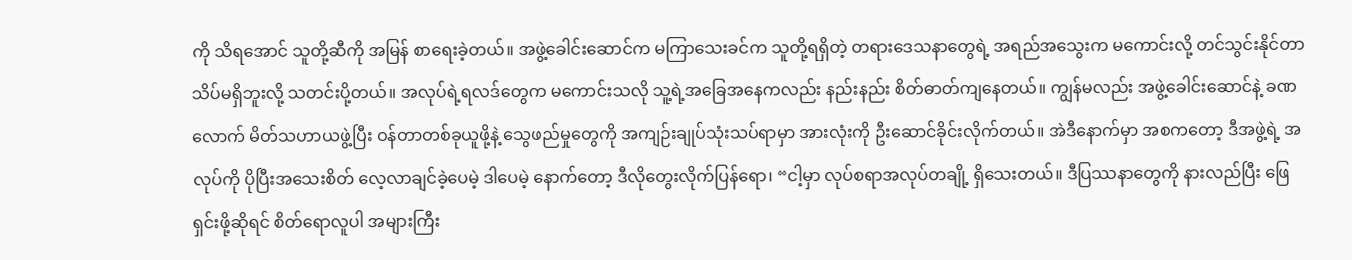ကို သိရအောင် သူတို့ဆီကို အမြန် စာရေးခဲ့တယ်။ အဖွဲ့ခေါင်းဆောင်က မကြာသေးခင်က သူတို့ရရှိတဲ့ တရားဒေသနာတွေရဲ့ အရည်အသွေးက မကောင်းလို့ တင်သွင်းနိုင်တာ သိပ်မရှိဘူးလို့ သတင်းပို့တယ်။ အလုပ်ရဲ့ရလဒ်တွေက မကောင်းသလို သူ့ရဲ့အခြေအနေကလည်း နည်းနည်း စိတ်ဓာတ်ကျနေတယ်။ ကျွန်မလည်း အဖွဲ့ခေါင်းဆောင်နဲ့ ခဏလောက် မိတ်သဟာယဖွဲ့ပြီး ဝန်တာတစ်ခုယူဖို့နဲ့ သွေဖည်မှုတွေကို အကျဉ်းချုပ်သုံးသပ်ရာမှာ အားလုံးကို ဦးဆောင်ခိုင်းလိုက်တယ်။ အဲဒီနောက်မှာ အစကတော့ ဒီအဖွဲ့ရဲ့ အလုပ်ကို ပိုပြီးအသေးစိတ် လေ့လာချင်ခဲ့ပေမဲ့ ဒါပေမဲ့ နောက်တော့ ဒီလိုတွေးလိုက်ပြန်ရော၊ “ငါ့မှာ လုပ်စရာအလုပ်တချို့ ရှိသေးတယ်။ ဒီပြဿနာတွေကို နားလည်ပြီး ဖြေရှင်းဖို့ဆိုရင် စိတ်ရောလူပါ အများကြီး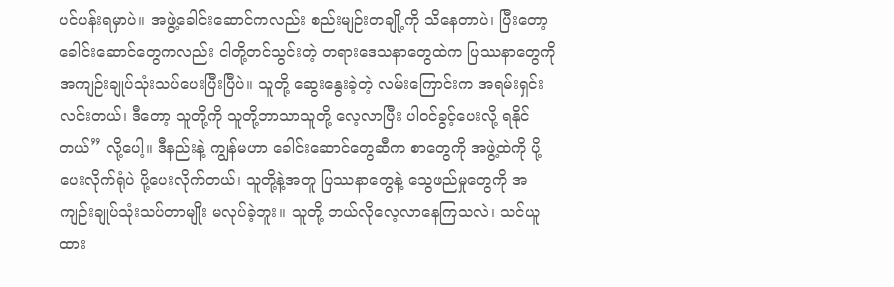ပင်ပန်းရမှာပဲ။ အဖွဲ့ခေါင်းဆောင်ကလည်း စည်းမျဉ်းတချို့ကို သိနေတာပဲ၊ ပြီးတော့ ခေါင်းဆောင်တွေကလည်း ငါတို့တင်သွင်းတဲ့ တရားဒေသနာတွေထဲက ပြဿနာတွေကို အကျဉ်းချုပ်သုံးသပ်ပေးပြီးပြီပဲ။ သူတို့ ဆွေးနွေးခဲ့တဲ့ လမ်းကြောင်းက အရမ်းရှင်းလင်းတယ်၊ ဒီတော့ သူတို့ကို သူတို့ဘာသာသူတို့ လေ့လာပြီး ပါဝင်ခွင့်ပေးလို့ ရနိုင်တယ်” လို့ပေါ့။ ဒီနည်းနဲ့ ကျွန်မဟာ ခေါင်းဆောင်တွေဆီက စာတွေကို အဖွဲ့ထဲကို ပို့ပေးလိုက်ရုံပဲ ပို့ပေးလိုက်တယ်၊ သူတို့နဲ့အတူ ပြဿနာတွေနဲ့ သွေဖည်မှုတွေကို အကျဉ်းချုပ်သုံးသပ်တာမျိုး မလုပ်ခဲ့ဘူး။ သူတို့ ဘယ်လိုလေ့လာနေကြသလဲ၊ သင်ယူထား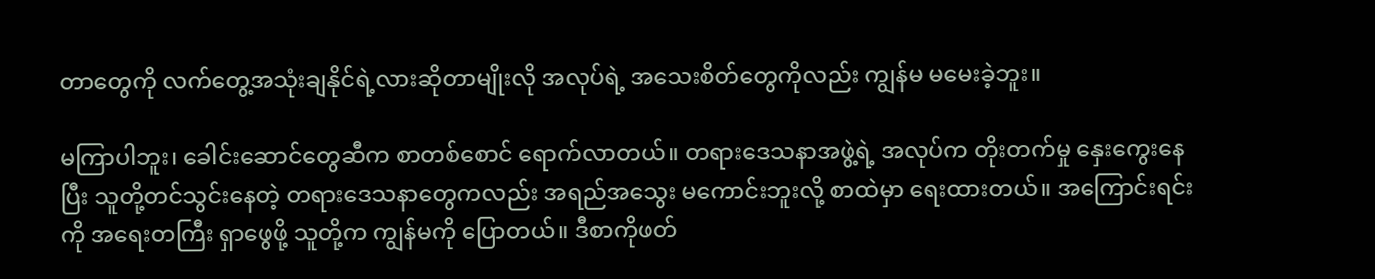တာတွေကို လက်တွေ့အသုံးချနိုင်ရဲ့လားဆိုတာမျိုးလို အလုပ်ရဲ့ အသေးစိတ်တွေကိုလည်း ကျွန်မ မမေးခဲ့ဘူး။

မကြာပါဘူး၊ ခေါင်းဆောင်တွေဆီက စာတစ်စောင် ရောက်လာတယ်။ တရားဒေသနာအဖွဲ့ရဲ့ အလုပ်က တိုးတက်မှု နှေးကွေးနေပြီး သူတို့တင်သွင်းနေတဲ့ တရားဒေသနာတွေကလည်း အရည်အသွေး မကောင်းဘူးလို့ စာထဲမှာ ရေးထားတယ်။ အကြောင်းရင်းကို အရေးတကြီး ရှာဖွေဖို့ သူတို့က ကျွန်မကို ပြောတယ်။ ဒီစာကိုဖတ်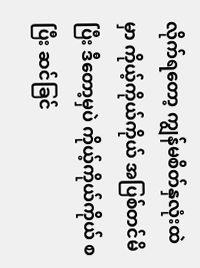လိုက်ရတော့ ကျွန်မစိတ်နှလုံးထဲမှာ ကိုယ့်ကိုယ်ကိုယ် အပြစ်တင်မိပြီး ဒီတော့မှပဲ ကိုယ့်ကိုယ်ကိုယ် စပြီး ဆင်ခြင်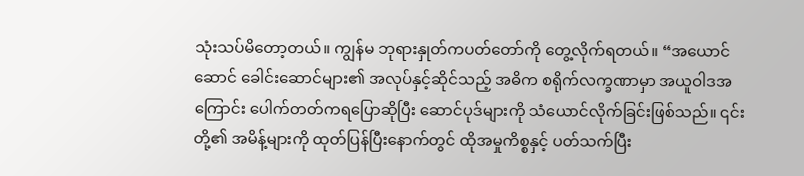သုံးသပ်မိတော့တယ်။ ကျွန်မ ဘုရားနှုတ်ကပတ်တော်ကို တွေ့လိုက်ရတယ်။ “အယောင်ဆောင် ခေါင်းဆောင်များ၏ အလုပ်နှင့်ဆိုင်သည့် အဓိက စရိုက်လက္ခဏာမှာ အယူဝါဒအကြောင်း ပေါက်တတ်ကရပြောဆိုပြီး ဆောင်ပုဒ်များကို သံယောင်လိုက်ခြင်းဖြစ်သည်။ ၎င်းတို့၏ အမိန့်များကို ထုတ်ပြန်ပြီးနောက်တွင် ထိုအမှုကိစ္စနှင့် ပတ်သက်ပြီး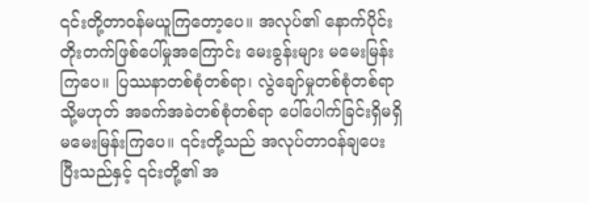၎င်းတို့တာဝန်မယူကြတော့ပေ။ အလုပ်၏ နောက်ပိုင်း တိုးတက်ဖြစ်ပေါ်မှုအကြောင်း မေးခွန်းများ မမေးမြန်းကြပေ။ ပြဿနာတစ်စုံတစ်ရာ၊ လွဲချော်မှုတစ်စုံတစ်ရာ သို့မဟုတ် အခက်အခဲတစ်စုံတစ်ရာ ပေါ်ပေါက်ခြင်းရှိမရှိ မမေးမြန်းကြပေ။ ၎င်းတို့သည် အလုပ်တာဝန်ချပေးပြီးသည်နှင့် ၎င်းတို့၏ အ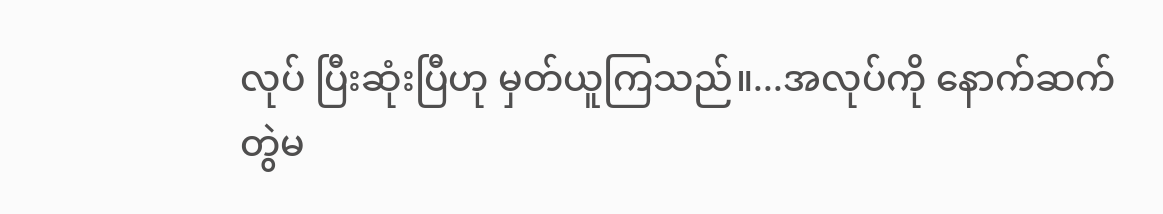လုပ် ပြီးဆုံးပြီဟု မှတ်ယူကြသည်။...အလုပ်ကို နောက်ဆက်တွဲမ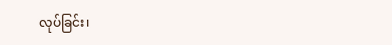လုပ်ခြင်း၊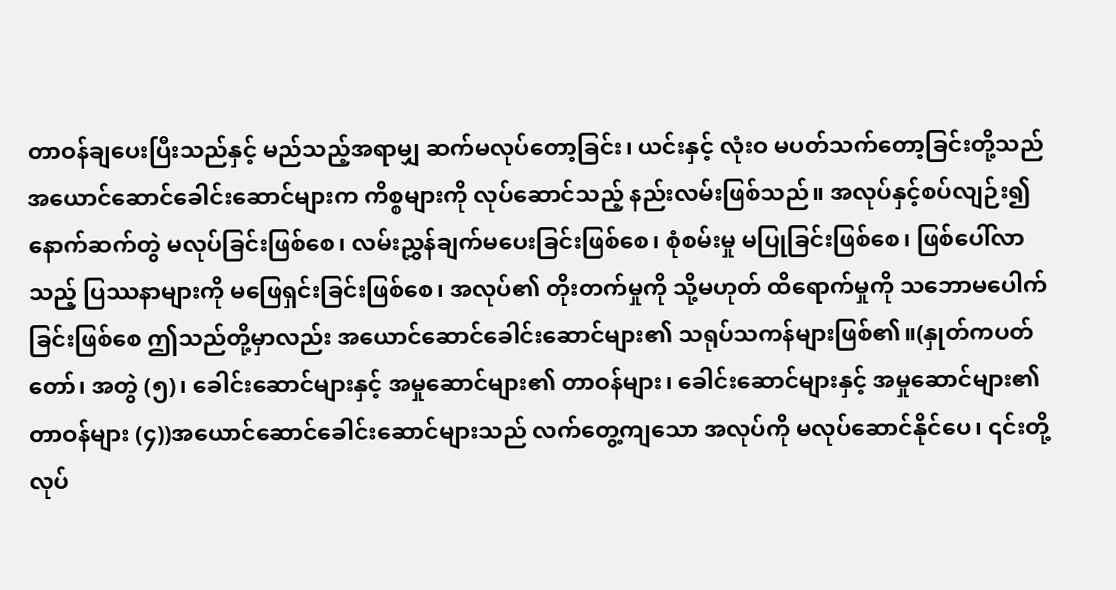တာဝန်ချပေးပြီးသည်နှင့် မည်သည့်အရာမျှ ဆက်မလုပ်တော့ခြင်း၊ ယင်းနှင့် လုံးဝ မပတ်သက်တော့ခြင်းတို့သည် အယောင်ဆောင်ခေါင်းဆောင်များက ကိစ္စများကို လုပ်ဆောင်သည့် နည်းလမ်းဖြစ်သည်။ အလုပ်နှင့်စပ်လျဉ်း၍ နောက်ဆက်တွဲ မလုပ်ခြင်းဖြစ်စေ၊ လမ်းညွှန်ချက်မပေးခြင်းဖြစ်စေ၊ စုံစမ်းမှု မပြုခြင်းဖြစ်စေ၊ ဖြစ်ပေါ်လာသည့် ပြဿနာများကို မဖြေရှင်းခြင်းဖြစ်စေ၊ အလုပ်၏ တိုးတက်မှုကို သို့မဟုတ် ထိရောက်မှုကို သဘောမပေါက်ခြင်းဖြစ်စေ ဤသည်တို့မှာလည်း အယောင်ဆောင်ခေါင်းဆောင်များ၏ သရုပ်သကန်များဖြစ်၏။(နှုတ်ကပတ်တော်၊ အတွဲ (၅)၊ ခေါင်းဆောင်များနှင့် အမှုဆောင်များ၏ တာဝန်များ၊ ခေါင်းဆောင်များနှင့် အမှုဆောင်များ၏ တာဝန်များ (၄))အယောင်ဆောင်ခေါင်းဆောင်များသည် လက်တွေ့ကျသော အလုပ်ကို မလုပ်ဆောင်နိုင်ပေ၊ ၎င်းတို့လုပ်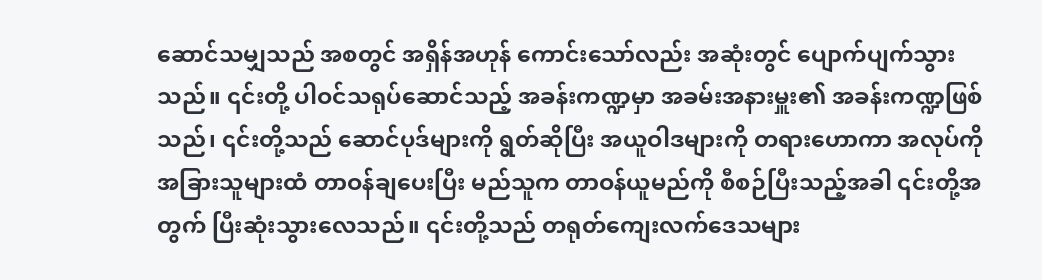ဆောင်သမျှသည် အစတွင် အရှိန်အဟုန် ကောင်းသော်လည်း အဆုံးတွင် ပျောက်ပျက်သွားသည်။ ၎င်းတို့ ပါဝင်သရုပ်ဆောင်သည့် အခန်းကဏ္ဍမှာ အခမ်းအနားမှူး၏ အခန်းကဏ္ဍဖြစ်သည်၊ ၎င်းတို့သည် ဆောင်ပုဒ်များကို ရွတ်ဆိုပြီး အယူဝါဒများကို တရားဟောကာ အလုပ်ကို အခြားသူများထံ တာဝန်ချပေးပြီး မည်သူက တာဝန်ယူမည်ကို စီစဉ်ပြီးသည့်အခါ ၎င်းတို့အတွက် ပြီးဆုံးသွားလေသည်။ ၎င်းတို့သည် တရုတ်ကျေးလက်ဒေသများ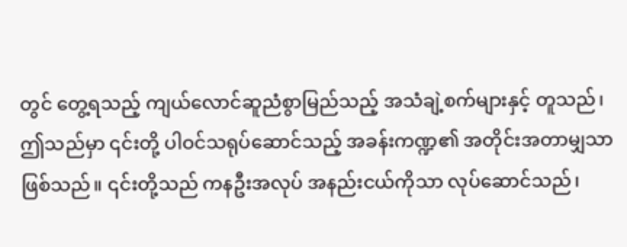တွင် တွေ့ရသည့် ကျယ်လောင်ဆူညံစွာမြည်သည့် အသံချဲ့စက်များနှင့် တူသည်၊ ဤသည်မှာ ၎င်းတို့ ပါဝင်သရုပ်ဆောင်သည့် အခန်းကဏ္ဍ၏ အတိုင်းအတာမျှသာ ဖြစ်သည်။ ၎င်းတို့သည် ကနဦးအလုပ် အနည်းငယ်ကိုသာ လုပ်ဆောင်သည်၊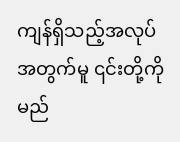ကျန်ရှိသည့်အလုပ်အတွက်မူ ၎င်းတို့ကို မည်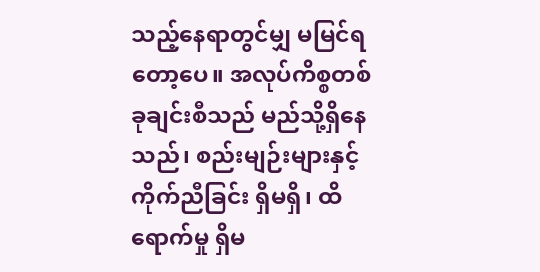သည့်နေရာတွင်မျှ မမြင်ရတော့ပေ။ အလုပ်ကိစ္စတစ်ခုချင်းစီသည် မည်သို့ရှိနေသည်၊ စည်းမျဉ်းများနှင့် ကိုက်ညီခြင်း ရှိမရှိ၊ ထိရောက်မှု ရှိမ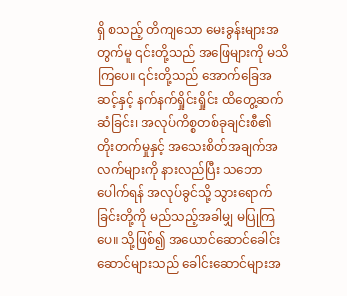ရှိ စသည့် တိကျသော မေးခွန်းများအတွက်မူ ၎င်းတို့သည် အဖြေများကို မသိကြပေ။ ၎င်းတို့သည် အောက်ခြေအဆင့်နှင့် နက်နက်ရှိုင်းရှိုင်း ထိတွေ့ဆက်ဆံခြင်း၊ အလုပ်ကိစ္စတစ်ခုချင်းစီ၏ တိုးတက်မှုနှင့် အသေးစိတ်အချက်အလက်များကို နားလည်ပြီး သဘောပေါက်ရန် အလုပ်ခွင်သို့ သွားရောက်ခြင်းတို့ကို မည်သည့်အခါမျှ မပြုကြပေ။ သို့ဖြစ်၍ အယောင်ဆောင်ခေါင်းဆောင်များသည် ခေါင်းဆောင်များအ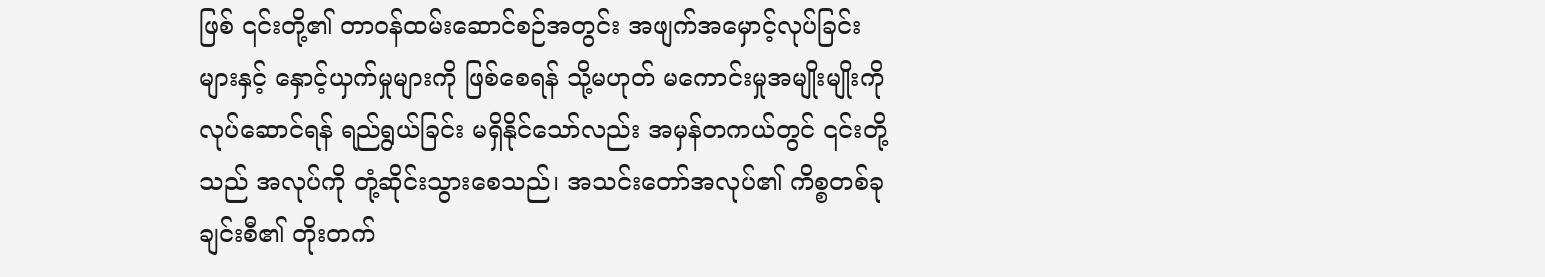ဖြစ် ၎င်းတို့၏ တာဝန်ထမ်းဆောင်စဉ်အတွင်း အဖျက်အမှောင့်လုပ်ခြင်းများနှင့် နှောင့်ယှက်မှုများကို ဖြစ်စေရန် သို့မဟုတ် မကောင်းမှုအမျိုးမျိုးကို လုပ်ဆောင်ရန် ရည်ရွယ်ခြင်း မရှိနိုင်သော်လည်း အမှန်တကယ်တွင် ၎င်းတို့သည် အလုပ်ကို တုံ့ဆိုင်းသွားစေသည်၊ အသင်းတော်အလုပ်၏ ကိစ္စတစ်ခုချင်းစီ၏ တိုးတက်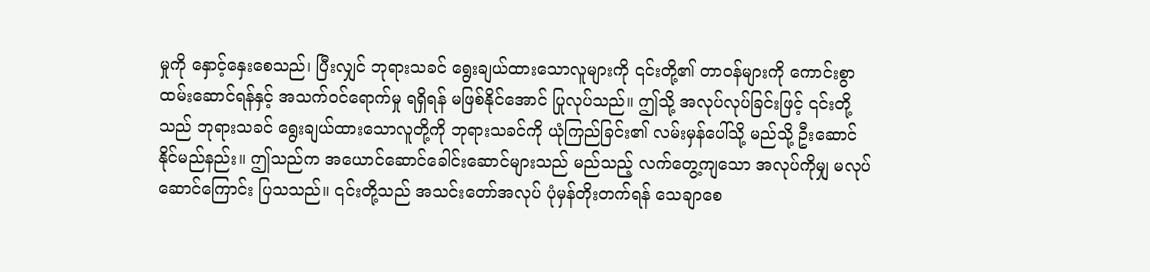မှုကို နှောင့်နှေးစေသည်၊ ပြီးလျှင် ဘုရားသခင် ရွေးချယ်ထားသောလူများကို ၎င်းတို့၏ တာဝန်များကို ကောင်းစွာထမ်းဆောင်ရန်နှင့် အသက်ဝင်ရောက်မှု ရရှိရန် မဖြစ်နိုင်အောင် ပြုလုပ်သည်။ ဤသို့ အလုပ်လုပ်ခြင်းဖြင့် ၎င်းတို့သည် ဘုရားသခင် ရွေးချယ်ထားသောလူတို့ကို ဘုရားသခင်ကို ယုံကြည်ခြင်း၏ လမ်းမှန်ပေါ်သို့ မည်သို့ ဦးဆောင်နိုင်မည်နည်း။ ဤသည်က အယောင်ဆောင်ခေါင်းဆောင်များသည် မည်သည့် လက်တွေ့ကျသော အလုပ်ကိုမျှ မလုပ်ဆောင်ကြောင်း ပြသသည်။ ၎င်းတို့သည် အသင်းတော်အလုပ် ပုံမှန်တိုးတက်ရန် သေချာစေ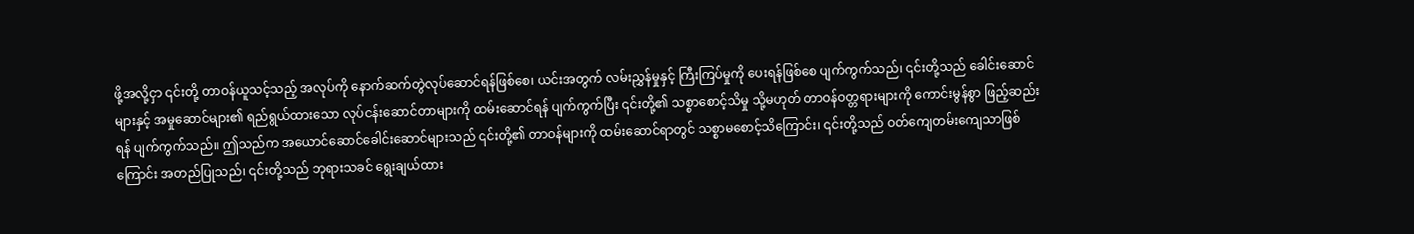ဖို့အလို့ငှာ ၎င်းတို့ တာဝန်ယူသင့်သည့် အလုပ်ကို နောက်ဆက်တွဲလုပ်ဆောင်ရန်ဖြစ်စေ၊ ယင်းအတွက် လမ်းညွှန်မှုနှင့် ကြီးကြပ်မှုကို ပေးရန်ဖြစ်စေ ပျက်ကွက်သည်၊ ၎င်းတို့သည် ခေါင်းဆောင်များနှင့် အမှုဆောင်များ၏ ရည်ရွယ်ထားသော လုပ်ငန်းဆောင်တာများကို ထမ်းဆောင်ရန် ပျက်ကွက်ပြီး ၎င်းတို့၏ သစ္စာစောင့်သိမှု သို့မဟုတ် တာဝန်ဝတ္တရားများကို ကောင်းမွန်စွာ ဖြည့်ဆည်းရန် ပျက်ကွက်သည်။ ဤသည်က အယောင်ဆောင်ခေါင်းဆောင်များသည် ၎င်းတို့၏ တာဝန်များကို ထမ်းဆောင်ရာတွင် သစ္စာမစောင့်သိကြောင်း၊ ၎င်းတို့သည် ဝတ်ကျေတမ်းကျေသာဖြစ်ကြောင်း အတည်ပြုသည်၊ ၎င်းတို့သည် ဘုရားသခင် ရွေးချယ်ထား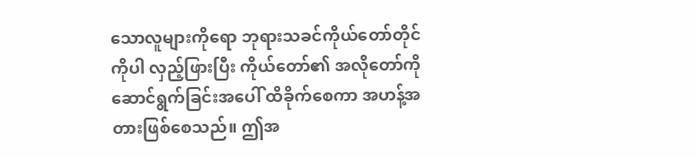သောလူများကိုရော ဘုရားသခင်ကိုယ်တော်တိုင်ကိုပါ လှည့်ဖြားပြီး ကိုယ်တော်၏ အလိုတော်ကို ဆောင်ရွက်ခြင်းအပေါ် ထိခိုက်စေကာ အဟန့်အတားဖြစ်စေသည်။ ဤအ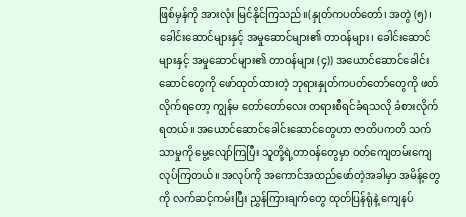ဖြစ်မှန်ကို အားလုံး မြင်နိုင်ကြသည်။(နှုတ်ကပတ်တော်၊ အတွဲ (၅)၊ ခေါင်းဆောင်များနှင့် အမှုဆောင်များ၏ တာဝန်များ၊ ခေါင်းဆောင်များနှင့် အမှုဆောင်များ၏ တာဝန်များ (၄)) အယောင်ဆောင်ခေါင်းဆောင်တွေကို ဖော်ထုတ်ထားတဲ့ ဘုရားနှုတ်ကပတ်တော်တွေကို ဖတ်လိုက်ရတော့ ကျွန်မ တော်တော်လေး တရားစီရင်ခံရသလို ခံစားလိုက်ရတယ်။ အယောင်ဆောင်ခေါင်းဆောင်တွေဟာ ဇာတိပကတိ သက်သာမှုကို မွေ့လျော်ကြပြီး သူတို့ရဲ့တာဝန်တွေမှာ ဝတ်ကျေတမ်းကျေလုပ်ကြတယ်။ အလုပ်ကို အကောင်အထည်ဖော်တဲ့အခါမှာ အမိန့်တွေကို လက်ဆင့်ကမ်းပြီး ညွှန်ကြားချက်တွေ ထုတ်ပြန်ရုံနဲ့ ကျေနပ်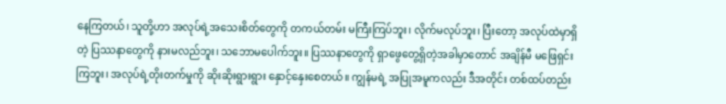နေကြတယ်၊ သူတို့ဟာ အလုပ်ရဲ့အသေးစိတ်တွေကို တကယ်တမ်း မကြီးကြပ်ဘူး၊ လိုက်မလုပ်ဘူး၊ ပြီးတော့ အလုပ်ထဲမှာရှိတဲ့ ပြဿနာတွေကို နားမလည်ဘူး၊ သဘောမပေါက်ဘူး။ ပြဿနာတွေကို ရှာဖွေတွေ့ရှိတဲ့အခါမှာတောင် အချိန်မီ မဖြေရှင်းကြဘူး၊ အလုပ်ရဲ့တိုးတက်မှုကို ဆိုးဆိုးရွားရွား နှောင့်နှေးစေတယ်။ ကျွန်မရဲ့ အပြုအမူကလည်း ဒီအတိုင်း တစ်ထပ်တည်း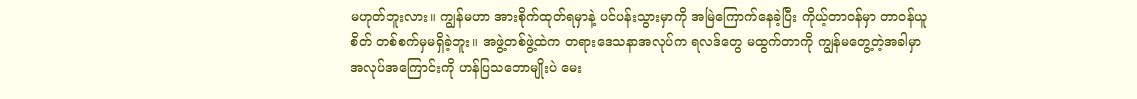မဟုတ်ဘူးလား။ ကျွန်မဟာ အားစိုက်ထုတ်ရမှာနဲ့ ပင်ပန်းသွားမှာကို အမြဲကြောက်နေခဲ့ပြီး ကိုယ့်တာဝန်မှာ တာဝန်ယူစိတ် တစ်စက်မှမရှိခဲ့ဘူး။ အဖွဲ့တစ်ဖွဲ့ထဲက တရားဒေသနာအလုပ်က ရလဒ်တွေ မထွက်တာကို ကျွန်မတွေ့တဲ့အခါမှာ အလုပ်အကြောင်းကို ဟန်ပြသဘောမျိုးပဲ မေး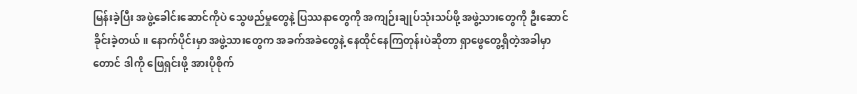မြန်းခဲ့ပြီး အဖွဲ့ခေါင်းဆောင်ကိုပဲ သွေဖည်မှုတွေနဲ့ ပြဿနာတွေကို အကျဉ်းချုပ်သုံးသပ်ဖို့ အဖွဲ့သားတွေကို ဦးဆောင်ခိုင်းခဲ့တယ်။ နောက်ပိုင်းမှာ အဖွဲ့သားတွေက အခက်အခဲတွေနဲ့ နေထိုင်နေကြတုန်းပဲဆိုတာ ရှာဖွေတွေ့ရှိတဲ့အခါမှာတောင် ဒါကို ဖြေရှင်းဖို့ အားပိုစိုက်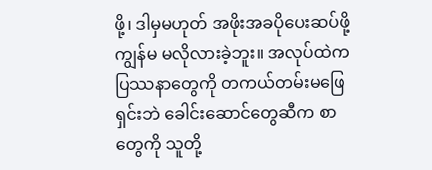ဖို့၊ ဒါမှမဟုတ် အဖိုးအခပိုပေးဆပ်ဖို့ ကျွန်မ မလိုလားခဲ့ဘူး။ အလုပ်ထဲက ပြဿနာတွေကို တကယ်တမ်းမဖြေရှင်းဘဲ ခေါင်းဆောင်တွေဆီက စာတွေကို သူတို့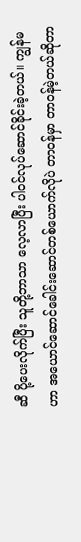ဆီ ပို့ပေးလိုက်ပြီး သူတို့ဘာသာ လေ့လာပြီး ပါဝင်လုပ်ဆောင်ခိုင်းခဲ့တယ်။ ကျွန်မဟာ အယောင်ဆောင်ခေါင်းဆောင်တစ်ယောက်လိုပဲ တာဝန်မှာ တာဝန်မဲ့တယ်ဆိုတာ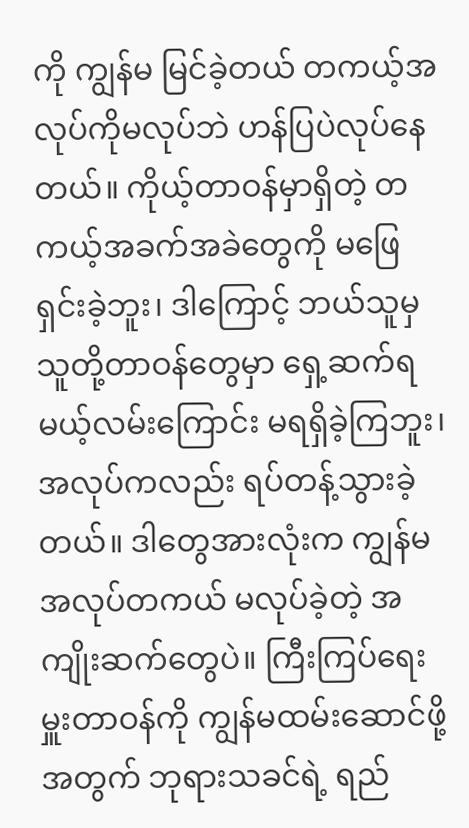ကို ကျွန်မ မြင်ခဲ့တယ် တကယ့်အလုပ်ကိုမလုပ်ဘဲ ဟန်ပြပဲလုပ်နေတယ်။ ကိုယ့်တာဝန်မှာရှိတဲ့ တကယ့်အခက်အခဲတွေကို မဖြေရှင်းခဲ့ဘူး၊ ဒါကြောင့် ဘယ်သူမှ သူတို့တာဝန်တွေမှာ ရှေ့ဆက်ရမယ့်လမ်းကြောင်း မရရှိခဲ့ကြဘူး၊ အလုပ်ကလည်း ရပ်တန့်သွားခဲ့တယ်။ ဒါတွေအားလုံးက ကျွန်မ အလုပ်တကယ် မလုပ်ခဲ့တဲ့ အကျိုးဆက်တွေပဲ။ ကြီးကြပ်ရေးမှူးတာဝန်ကို ကျွန်မထမ်းဆောင်ဖို့အတွက် ဘုရားသခင်ရဲ့ ရည်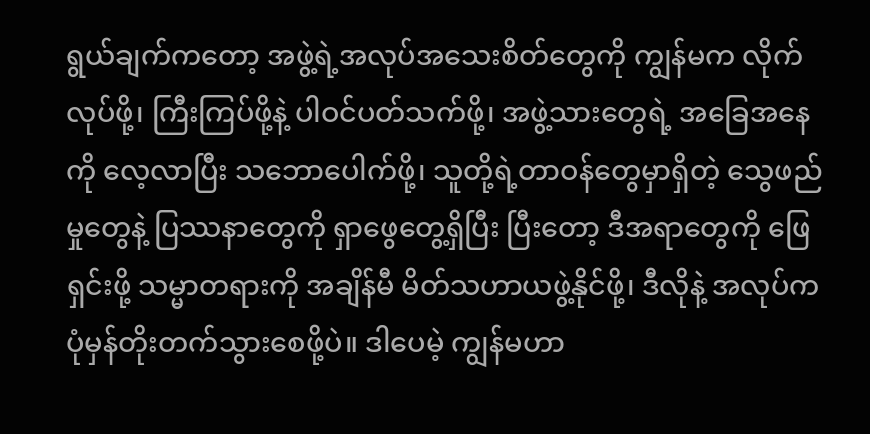ရွယ်ချက်ကတော့ အဖွဲ့ရဲ့အလုပ်အသေးစိတ်တွေကို ကျွန်မက လိုက်လုပ်ဖို့၊ ကြီးကြပ်ဖို့နဲ့ ပါဝင်ပတ်သက်ဖို့၊ အဖွဲ့သားတွေရဲ့ အခြေအနေကို လေ့လာပြီး သဘောပေါက်ဖို့၊ သူတို့ရဲ့တာဝန်တွေမှာရှိတဲ့ သွေဖည်မှုတွေနဲ့ ပြဿနာတွေကို ရှာဖွေတွေ့ရှိပြီး ပြီးတော့ ဒီအရာတွေကို ဖြေရှင်းဖို့ သမ္မာတရားကို အချိန်မီ မိတ်သဟာယဖွဲ့နိုင်ဖို့၊ ဒီလိုနဲ့ အလုပ်က ပုံမှန်တိုးတက်သွားစေဖို့ပဲ။ ဒါပေမဲ့ ကျွန်မဟာ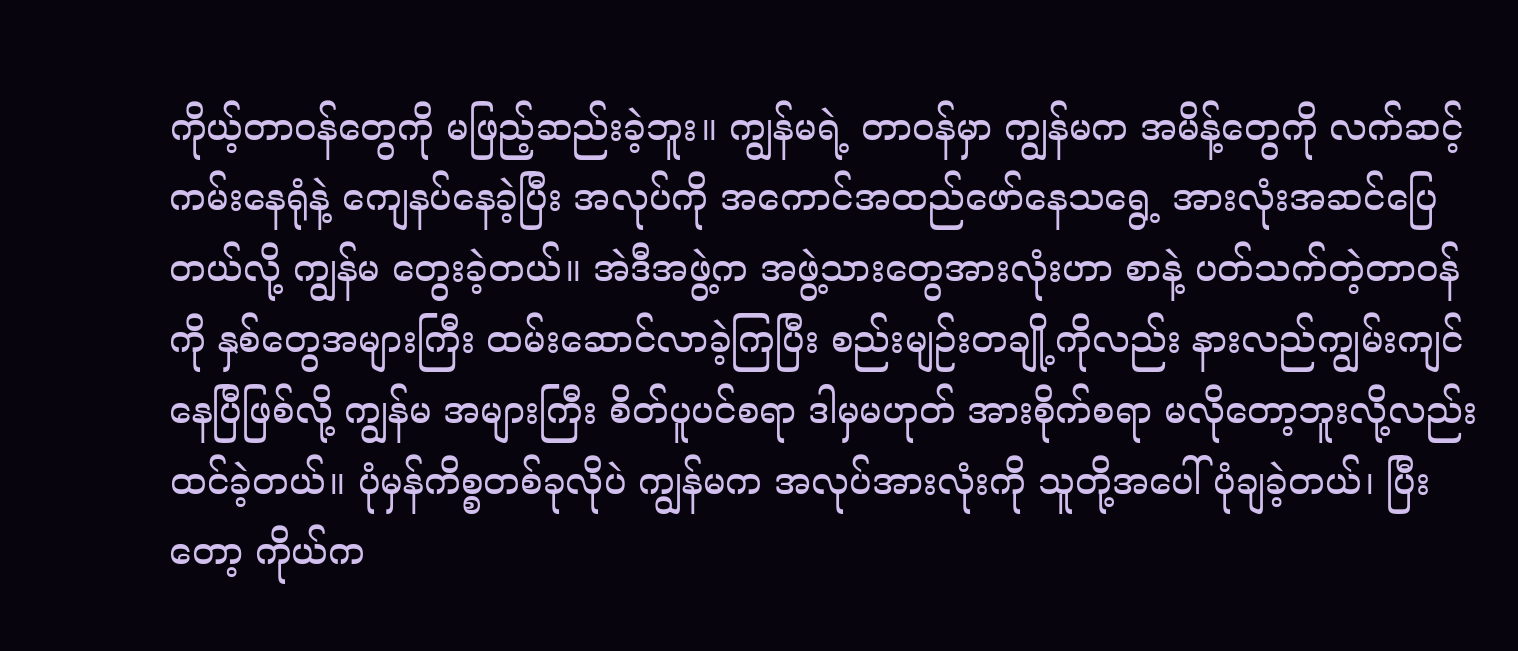ကိုယ့်တာဝန်တွေကို မဖြည့်ဆည်းခဲ့ဘူး။ ကျွန်မရဲ့ တာဝန်မှာ ကျွန်မက အမိန့်တွေကို လက်ဆင့်ကမ်းနေရုံနဲ့ ကျေနပ်နေခဲ့ပြီး အလုပ်ကို အကောင်အထည်ဖော်နေသရွေ့ အားလုံးအဆင်ပြေတယ်လို့ ကျွန်မ တွေးခဲ့တယ်။ အဲဒီအဖွဲ့က အဖွဲ့သားတွေအားလုံးဟာ စာနဲ့ ပတ်သက်တဲ့တာဝန်ကို နှစ်တွေအများကြီး ထမ်းဆောင်လာခဲ့ကြပြီး စည်းမျဉ်းတချို့ကိုလည်း နားလည်ကျွမ်းကျင်နေပြီဖြစ်လို့ ကျွန်မ အများကြီး စိတ်ပူပင်စရာ ဒါမှမဟုတ် အားစိုက်စရာ မလိုတော့ဘူးလို့လည်း ထင်ခဲ့တယ်။ ပုံမှန်ကိစ္စတစ်ခုလိုပဲ ကျွန်မက အလုပ်အားလုံးကို သူတို့အပေါ် ပုံချခဲ့တယ်၊ ပြီးတော့ ကိုယ်က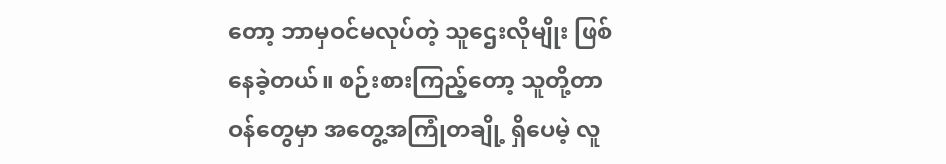တော့ ဘာမှဝင်မလုပ်တဲ့ သူဌေးလိုမျိုး ဖြစ်နေခဲ့တယ်။ စဉ်းစားကြည့်တော့ သူတို့တာဝန်တွေမှာ အတွေ့အကြုံတချို့ ရှိပေမဲ့ လူ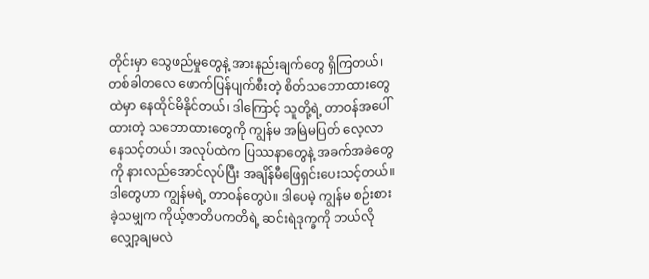တိုင်းမှာ သွေဖည်မှုတွေနဲ့ အားနည်းချက်တွေ ရှိကြတယ်၊ တစ်ခါတလေ ဖောက်ပြန်ပျက်စီးတဲ့ စိတ်သဘောထားတွေထဲမှာ နေထိုင်မိနိုင်တယ်၊ ဒါကြောင့် သူတို့ရဲ့ တာဝန်အပေါ်ထားတဲ့ သဘောထားတွေကို ကျွန်မ အမြဲမပြတ် လေ့လာနေသင့်တယ်၊ အလုပ်ထဲက ပြဿနာတွေနဲ့ အခက်အခဲတွေကို နားလည်အောင်လုပ်ပြီး အချိန်မီဖြေရှင်းပေးသင့်တယ်။ ဒါတွေဟာ ကျွန်မရဲ့ တာဝန်တွေပဲ။ ဒါပေမဲ့ ကျွန်မ စဉ်းစားခဲ့သမျှက ကိုယ့်ဇာတိပကတိရဲ့ ဆင်းရဲဒုက္ခကို ဘယ်လိုလျှော့ချမလဲ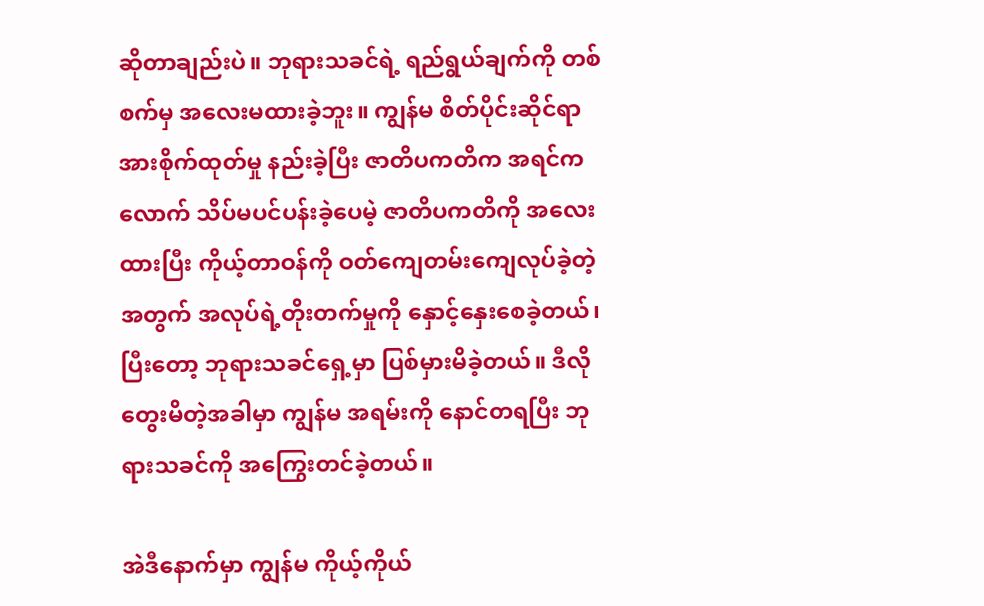ဆိုတာချည်းပဲ။ ဘုရားသခင်ရဲ့ ရည်ရွယ်ချက်ကို တစ်စက်မှ အလေးမထားခဲ့ဘူး။ ကျွန်မ စိတ်ပိုင်းဆိုင်ရာ အားစိုက်ထုတ်မှု နည်းခဲ့ပြီး ဇာတိပကတိက အရင်ကလောက် သိပ်မပင်ပန်းခဲ့ပေမဲ့ ဇာတိပကတိကို အလေးထားပြီး ကိုယ့်တာဝန်ကို ဝတ်ကျေတမ်းကျေလုပ်ခဲ့တဲ့အတွက် အလုပ်ရဲ့တိုးတက်မှုကို နှောင့်နှေးစေခဲ့တယ်၊ ပြီးတော့ ဘုရားသခင်ရှေ့မှာ ပြစ်မှားမိခဲ့တယ်။ ဒီလိုတွေးမိတဲ့အခါမှာ ကျွန်မ အရမ်းကို နောင်တရပြီး ဘုရားသခင်ကို အကြွေးတင်ခဲ့တယ်။

အဲဒီနောက်မှာ ကျွန်မ ကိုယ့်ကိုယ်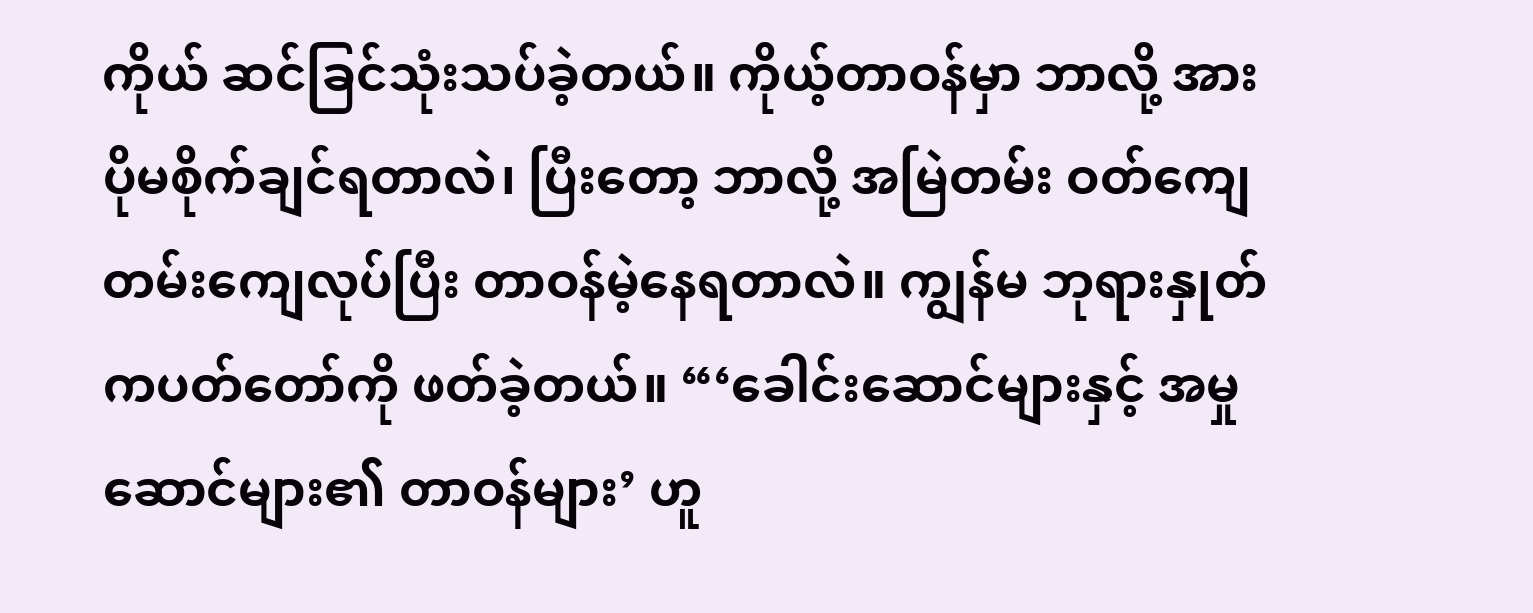ကိုယ် ဆင်ခြင်သုံးသပ်ခဲ့တယ်။ ကိုယ့်တာဝန်မှာ ဘာလို့ အားပိုမစိုက်ချင်ရတာလဲ၊ ပြီးတော့ ဘာလို့ အမြဲတမ်း ဝတ်ကျေတမ်းကျေလုပ်ပြီး တာဝန်မဲ့နေရတာလဲ။ ကျွန်မ ဘုရားနှုတ်ကပတ်တော်ကို ဖတ်ခဲ့တယ်။ “‘ခေါင်းဆောင်များနှင့် အမှုဆောင်များ၏ တာဝန်များ’ ဟူ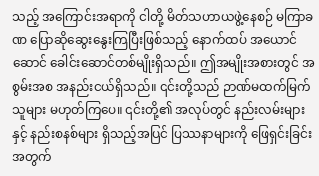သည့် အကြောင်းအရာကို ငါတို့ မိတ်သဟာယဖွဲ့နေစဉ် မကြာခဏ ပြောဆိုဆွေးနွေးကြပြီးဖြစ်သည့် နောက်ထပ် အယောင်ဆောင် ခေါင်းဆောင်တစ်မျိုးရှိသည်။ ဤအမျိုးအစားတွင် အစွမ်းအစ အနည်းငယ်ရှိသည်။ ၎င်းတို့သည် ဉာဏ်မထက်မြက်သူများ မဟုတ်ကြပေ။ ၎င်းတို့၏ အလုပ်တွင် နည်းလမ်းများနှင့် နည်းစနစ်များ ရှိသည့်အပြင် ပြဿနာများကို ဖြေရှင်းခြင်းအတွက်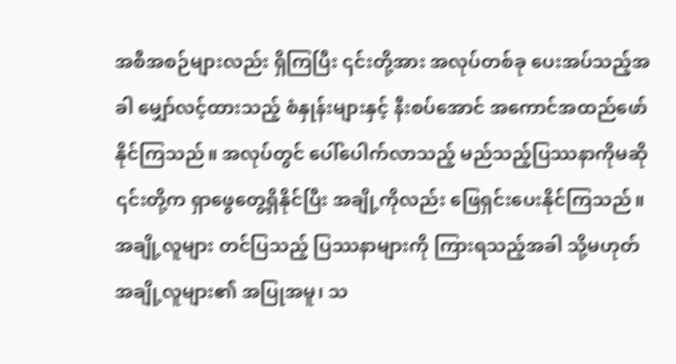အစီအစဉ်များလည်း ရှိကြပြီး ၎င်းတို့အား အလုပ်တစ်ခု ပေးအပ်သည့်အခါ မျှော်လင့်ထားသည့် စံနှုန်းများနှင့် နီးစပ်အောင် အကောင်အထည်ဖော်နိုင်ကြသည်။ အလုပ်တွင် ပေါ်ပေါက်လာသည့် မည်သည့်ပြဿနာကိုမဆို ၎င်းတို့က ရှာဖွေတွေ့ရှိနိုင်ပြီး အချို့ကိုလည်း ဖြေရှင်းပေးနိုင်ကြသည်။ အချို့လူများ တင်ပြသည့် ပြဿနာများကို ကြားရသည့်အခါ သို့မဟုတ် အချို့လူများ၏ အပြုအမူ၊ သ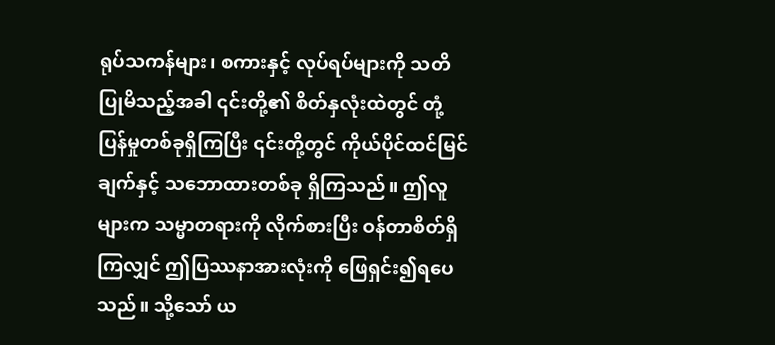ရုပ်သကန်များ၊ စကားနှင့် လုပ်ရပ်များကို သတိပြုမိသည့်အခါ ၎င်းတို့၏ စိတ်နှလုံးထဲတွင် တုံ့ပြန်မှုတစ်ခုရှိကြပြီး ၎င်းတို့တွင် ကိုယ်ပိုင်ထင်မြင်ချက်နှင့် သဘောထားတစ်ခု ရှိကြသည်။ ဤလူများက သမ္မာတရားကို လိုက်စားပြီး ဝန်တာစိတ်ရှိကြလျှင် ဤပြဿနာအားလုံးကို ဖြေရှင်း၍ရပေသည်။ သို့သော် ယ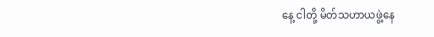နေ့ ငါတို့ မိတ်သဟာယဖွဲ့နေ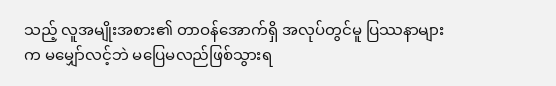သည့် လူအမျိုးအစား၏ တာဝန်အောက်ရှိ အလုပ်တွင်မူ ပြဿနာများက မမျှော်လင့်ဘဲ မပြေမလည်ဖြစ်သွားရ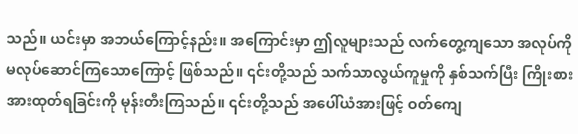သည်။ ယင်းမှာ အဘယ်ကြောင့်နည်း။ အကြောင်းမှာ ဤလူများသည် လက်တွေ့ကျသော အလုပ်ကို မလုပ်ဆောင်ကြသောကြောင့် ဖြစ်သည်။ ၎င်းတို့သည် သက်သာလွယ်ကူမှုကို နှစ်သက်ပြီး ကြိုးစားအားထုတ်ရခြင်းကို မုန်းတီးကြသည်။ ၎င်းတို့သည် အပေါ်ယံအားဖြင့် ဝတ်ကျေ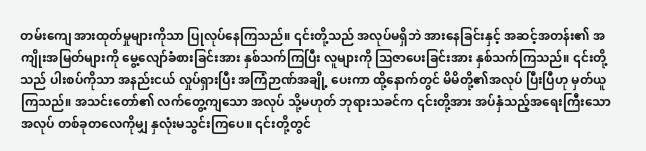တမ်းကျေ အားထုတ်မှုများကိုသာ ပြုလုပ်နေကြသည်။ ၎င်းတို့သည် အလုပ်မရှိဘဲ အားနေခြင်းနှင့် အဆင့်အတန်း၏ အကျိုးအမြတ်များကို မွေ့လျော်ခံစားခြင်းအား နှစ်သက်ကြပြီး လူများကို ဩဇာပေးခြင်းအား နှစ်သက်ကြသည်။ ၎င်းတို့သည် ပါးစပ်ကိုသာ အနည်းငယ် လှုပ်ရှားပြီး အကြံဉာဏ်အချို့ ပေးကာ ထို့နောက်တွင် မိမိတို့၏အလုပ် ပြီးပြီဟု မှတ်ယူကြသည်။ အသင်းတော်၏ လက်တွေ့ကျသော အလုပ် သို့မဟုတ် ဘုရားသခင်က ၎င်းတို့အား အပ်နှံသည့်အရေးကြီးသောအလုပ် တစ်ခုတလေကိုမျှ နှလုံးမသွင်းကြပေ။ ၎င်းတို့တွင်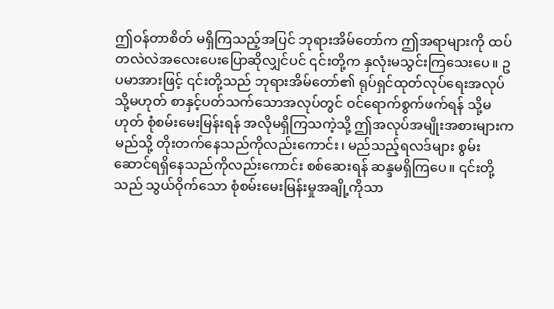ဤဝန်တာစိတ် မရှိကြသည့်အပြင် ဘုရားအိမ်တော်က ဤအရာများကို ထပ်တလဲလဲအလေးပေးပြောဆိုလျှင်ပင် ၎င်းတို့က နှလုံးမသွင်းကြသေးပေ။ ဥပမာအားဖြင့် ၎င်းတို့သည် ဘုရားအိမ်တော်၏ ရုပ်ရှင်ထုတ်လုပ်ရေးအလုပ် သို့မဟုတ် စာနှင့်ပတ်သက်သောအလုပ်တွင် ဝင်ရောက်စွက်ဖက်ရန် သို့မဟုတ် စုံစမ်းမေးမြန်းရန် အလိုမရှိကြသကဲ့သို့ ဤအလုပ်အမျိုးအစားများက မည်သို့ တိုးတက်နေသည်ကိုလည်းကောင်း၊ မည်သည့်ရလဒ်များ စွမ်းဆောင်ရရှိနေသည်ကိုလည်းကောင်း စစ်ဆေးရန် ဆန္ဒမရှိကြပေ။ ၎င်းတို့သည် သွယ်ဝိုက်သော စုံစမ်းမေးမြန်းမှုအချို့ကိုသာ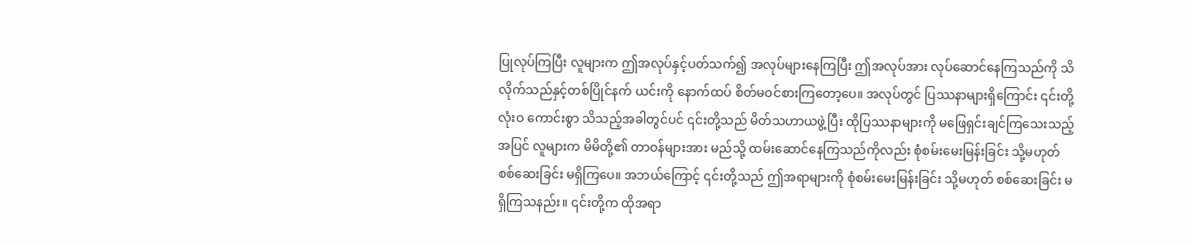ပြုလုပ်ကြပြီး လူများက ဤအလုပ်နှင့်ပတ်သက်၍ အလုပ်များနေကြပြီး ဤအလုပ်အား လုပ်ဆောင်နေကြသည်ကို သိလိုက်သည်နှင့်တစ်ပြိုင်နက် ယင်းကို နောက်ထပ် စိတ်မဝင်စားကြတော့ပေ။ အလုပ်တွင် ပြဿနာများရှိကြောင်း ၎င်းတို့ လုံးဝ ကောင်းစွာ သိသည့်အခါတွင်ပင် ၎င်းတို့သည် မိတ်သဟာယဖွဲ့ပြီး ထိုပြဿနာများကို မဖြေရှင်းချင်ကြသေးသည့်အပြင် လူများက မိမိတို့၏ တာဝန်များအား မည်သို့ ထမ်းဆောင်နေကြသည်ကိုလည်း စုံစမ်းမေးမြန်းခြင်း သို့မဟုတ် စစ်ဆေးခြင်း မရှိကြပေ။ အဘယ်ကြောင့် ၎င်းတို့သည် ဤအရာများကို စုံစမ်းမေးမြန်းခြင်း သို့မဟုတ် စစ်ဆေးခြင်း မရှိကြသနည်း။ ၎င်းတို့က ထိုအရာ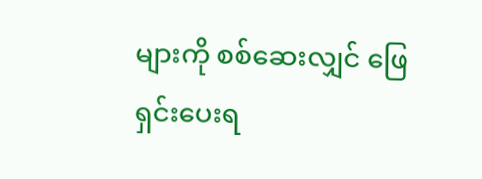များကို စစ်ဆေးလျှင် ဖြေရှင်းပေးရ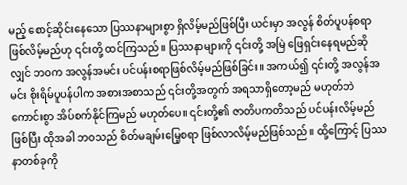မည့် စောင့်ဆိုင်းနေသော ပြဿနာများစွာ ရှိလိမ့်မည်ဖြစ်ပြီး ယင်းမှာ အလွန် စိတ်ပူပန်စရာ ဖြစ်လိမ့်မည်ဟု ၎င်းတို့ ထင်ကြသည်။ ပြဿနာများကို ၎င်းတို့ အမြဲ ဖြေရှင်းနေရမည်ဆိုလျှင် ဘဝက အလွန်အမင်း ပင်ပန်းစရာဖြစ်လိမ့်မည်ဖြစ်ခြင်း။ အကယ်၍ ၎င်းတို့ အလွန်အမင်း စိုးရိမ်ပူပန်ပါက အစားအစာသည် ၎င်းတို့အတွက် အရသာရှိတော့မည် မဟုတ်ဘဲ ကောင်းစွာ အိပ်စက်နိုင်ကြမည် မဟုတ်ပေ။ ၎င်းတို့၏ ဇာတိပကတိသည် ပင်ပန်းလိမ့်မည်ဖြစ်ပြီး ထိုအခါ ဘဝသည် စိတ်မချမ်းမြေ့စရာ ဖြစ်လာလိမ့်မည်ဖြစ်သည်။ ထို့ကြောင့် ပြဿနာတစ်ခုကို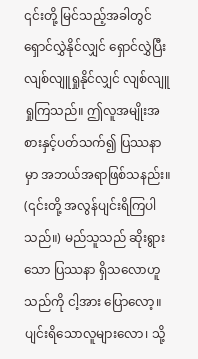၎င်းတို့ မြင်သည့်အခါတွင် ရှောင်လွှဲနိုင်လျှင် ရှောင်လွှဲပြီး လျစ်လျူရှုနိုင်လျှင် လျစ်လျူရှုကြသည်။ ဤလူအမျိုးအစားနှင့်ပတ်သက်၍ ပြဿနာမှာ အဘယ်အရာဖြစ်သနည်း။ (၎င်းတို့ အလွန်ပျင်းရိကြပါသည်။) မည်သူသည် ဆိုးရွားသော ပြဿနာ ရှိသလောဟူသည်ကို ငါ့အား ပြောလော့။ ပျင်းရိသောလူများလော၊ သို့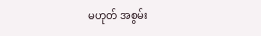မဟုတ် အစွမ်း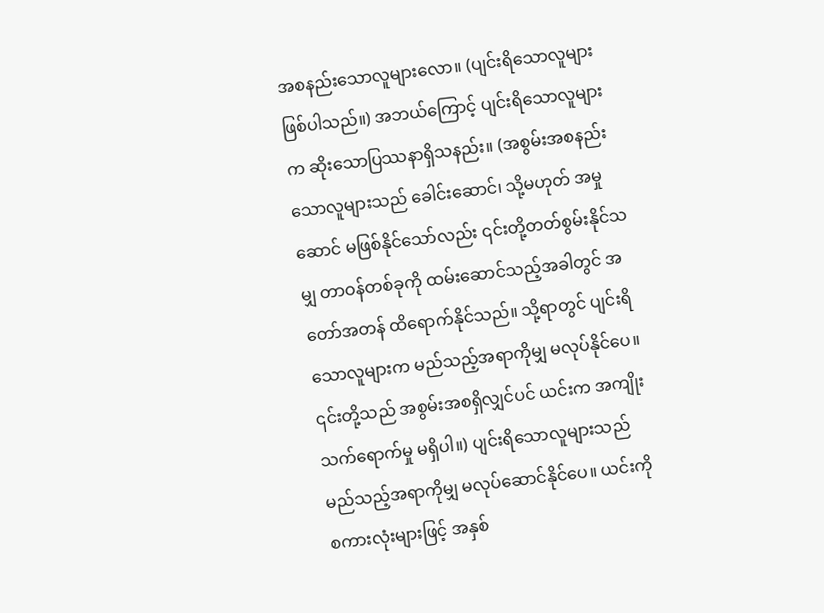အစနည်းသောလူများလော။ (ပျင်းရိသောလူများဖြစ်ပါသည်။) အဘယ်ကြောင့် ပျင်းရိသောလူများက ဆိုးသောပြဿနာရှိသနည်း။ (အစွမ်းအစနည်းသောလူများသည် ခေါင်းဆောင်၊ သို့မဟုတ် အမှုဆောင် မဖြစ်နိုင်သော်လည်း ၎င်းတို့တတ်စွမ်းနိုင်သမျှ တာဝန်တစ်ခုကို ထမ်းဆောင်သည့်အခါတွင် အတော်အတန် ထိရောက်နိုင်သည်။ သို့ရာတွင် ပျင်းရိသောလူများက မည်သည့်အရာကိုမျှ မလုပ်နိုင်ပေ။ ၎င်းတို့သည် အစွမ်းအစရှိလျှင်ပင် ယင်းက အကျိုးသက်ရောက်မှု မရှိပါ။) ပျင်းရိသောလူများသည် မည်သည့်အရာကိုမျှ မလုပ်ဆောင်နိုင်ပေ။ ယင်းကို စကားလုံးများဖြင့် အနှစ်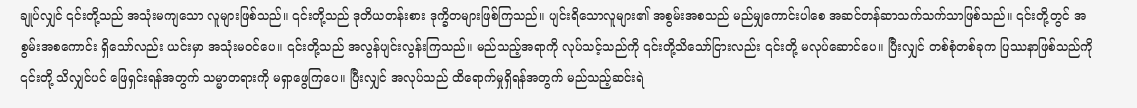ချုပ်လျှင် ၎င်းတို့သည် အသုံးမကျသော လူများဖြစ်သည်။ ၎င်းတို့သည် ဒုတိယတန်းစား ဒုက္ခိတများဖြစ်ကြသည်။ ပျင်းရိသောလူများ၏ အစွမ်းအစသည် မည်မျှကောင်းပါစေ အဆင်တန်ဆာသက်သက်သာဖြစ်သည်။ ၎င်းတို့တွင် အစွမ်းအစကောင်း ရှိသော်လည်း ယင်းမှာ အသုံးမဝင်ပေ။ ၎င်းတို့သည် အလွန်ပျင်းလွန်းကြသည်။ မည်သည့်အရာကို လုပ်သင့်သည်ကို ၎င်းတို့သိသော်ငြားလည်း ၎င်းတို့ မလုပ်ဆောင်ပေ။ ပြီးလျှင် တစ်စုံတစ်ခုက ပြဿနာဖြစ်သည်ကို ၎င်းတို့ သိလျှင်ပင် ဖြေရှင်းရန်အတွက် သမ္မာတရားကို မရှာဖွေကြပေ။ ပြီးလျှင် အလုပ်သည် ထိရောက်မှုရှိရန်အတွက် မည်သည့်ဆင်းရဲ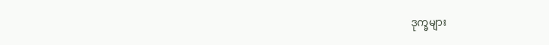ဒုက္ခများ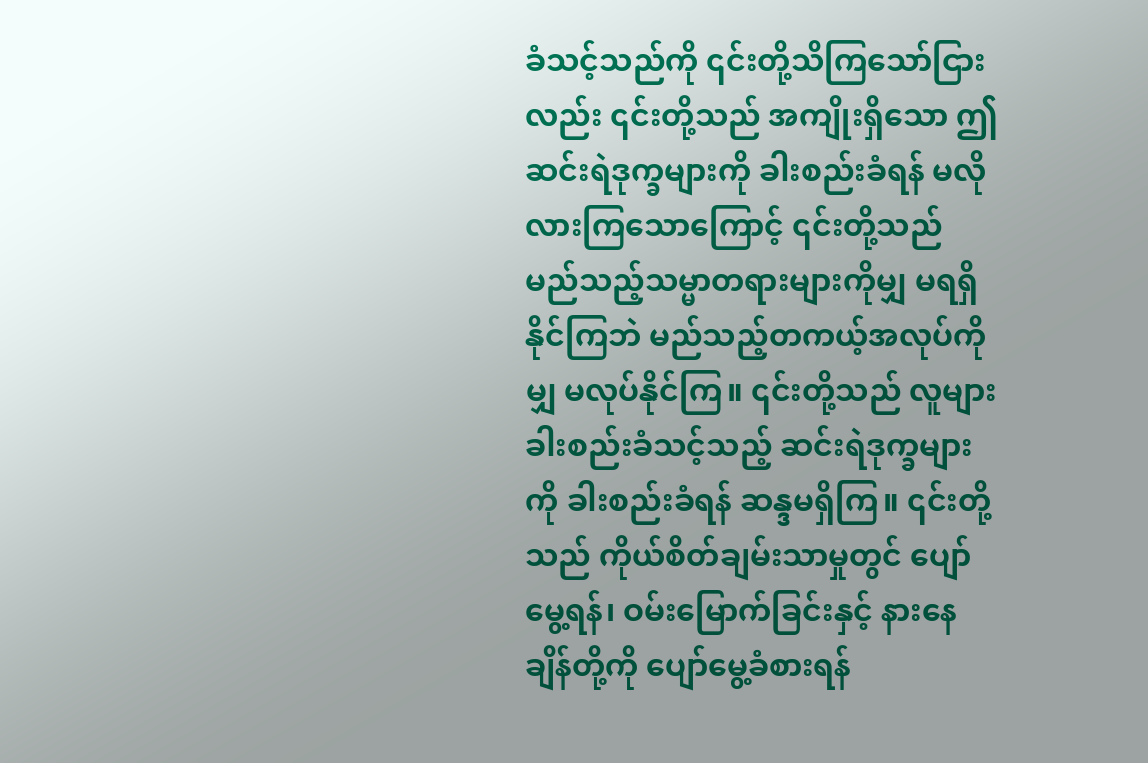ခံသင့်သည်ကို ၎င်းတို့သိကြသော်ငြားလည်း ၎င်းတို့သည် အကျိုးရှိသော ဤဆင်းရဲဒုက္ခများကို ခါးစည်းခံရန် မလိုလားကြသောကြောင့် ၎င်းတို့သည် မည်သည့်သမ္မာတရားများကိုမျှ မရရှိနိုင်ကြဘဲ မည်သည့်တကယ့်အလုပ်ကိုမျှ မလုပ်နိုင်ကြ။ ၎င်းတို့သည် လူများ ခါးစည်းခံသင့်သည့် ဆင်းရဲဒုက္ခများကို ခါးစည်းခံရန် ဆန္ဒမရှိကြ။ ၎င်းတို့သည် ကိုယ်စိတ်ချမ်းသာမှုတွင် ပျော်မွေ့ရန်၊ ဝမ်းမြောက်ခြင်းနှင့် နားနေချိန်တို့ကို ပျော်မွေ့ခံစားရန်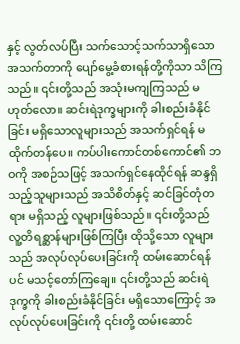နှင့် လွတ်လပ်ပြီး သက်သောင့်သက်သာရှိသော အသက်တာကို ပျော်မွေ့ခံစားရန်တို့ကိုသာ သိကြသည်။ ၎င်းတို့သည် အသုံးမကျကြသည် မဟုတ်လော။ ဆင်းရဲဒုက္ခများကို ခါးစည်းခံနိုင်ခြင်း မရှိသောလူများသည် အသက်ရှင်ရန် မထိုက်တန်ပေ။ ကပ်ပါးကောင်တစ်ကောင်၏ ဘဝကို အစဉ်သဖြင့် အသက်ရှင်နေထိုင်ရန် ဆန္ဒရှိသည့်သူများသည် အသိစိတ်နှင့် ဆင်ခြင်တုံတရား မရှိသည့် လူများဖြစ်သည်။ ၎င်းတို့သည် လူ့တိရစ္ဆာန်များဖြစ်ကြပြီး ထိုသို့သော လူများသည် အလုပ်လုပ်ပေးခြင်းကို ထမ်းဆောင်ရန်ပင် မသင့်တော်ကြချေ။ ၎င်းတို့သည် ဆင်းရဲဒုက္ခကို ခါးစည်းခံနိုင်ခြင်း မရှိသောကြောင့် အလုပ်လုပ်ပေးခြင်းကို ၎င်းတို့ ထမ်းဆောင်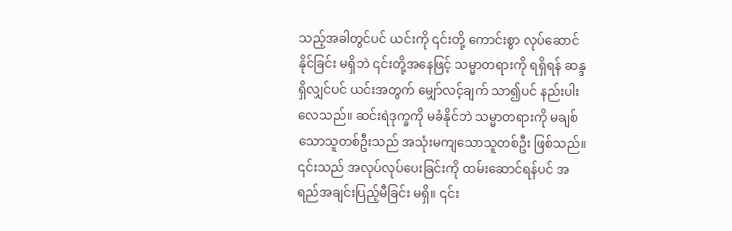သည့်အခါတွင်ပင် ယင်းကို ၎င်းတို့ ကောင်းစွာ လုပ်ဆောင်နိုင်ခြင်း မရှိဘဲ ၎င်းတို့အနေဖြင့် သမ္မာတရားကို ရရှိရန် ဆန္ဒရှိလျှင်ပင် ယင်းအတွက် မျှော်လင့်ချက် သာ၍ပင် နည်းပါးလေသည်။ ဆင်းရဲဒုက္ခကို မခံနိုင်ဘဲ သမ္မာတရားကို မချစ်သောသူတစ်ဦးသည် အသုံးမကျသောသူတစ်ဦး ဖြစ်သည်။ ၎င်းသည် အလုပ်လုပ်ပေးခြင်းကို ထမ်းဆောင်ရန်ပင် အရည်အချင်းပြည့်မီခြင်း မရှိ။ ၎င်း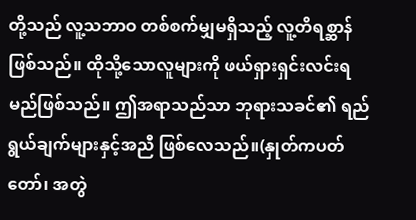တို့သည် လူ့သဘာဝ တစ်စက်မျှမရှိသည့် လူ့တိရစ္ဆာန်ဖြစ်သည်။ ထိုသို့သောလူများကို ဖယ်ရှားရှင်းလင်းရမည်ဖြစ်သည်။ ဤအရာသည်သာ ဘုရားသခင်၏ ရည်ရွယ်ချက်များနှင့်အညီ ဖြစ်လေသည်။(နှုတ်ကပတ်တော်၊ အတွဲ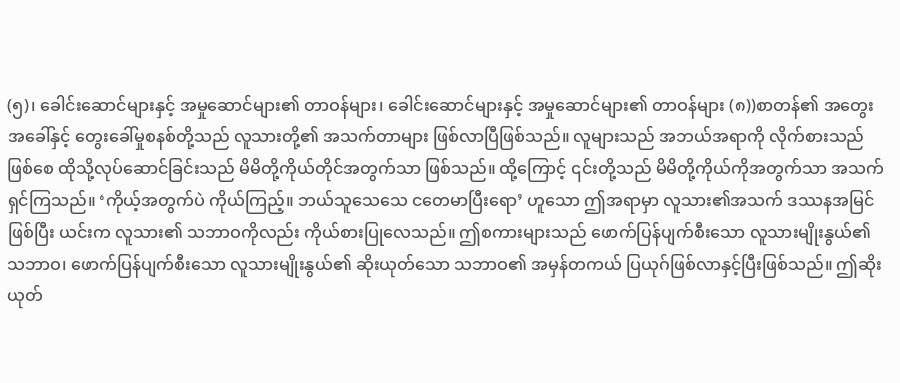(၅)၊ ခေါင်းဆောင်များနှင့် အမှုဆောင်များ၏ တာဝန်များ၊ ခေါင်းဆောင်များနှင့် အမှုဆောင်များ၏ တာဝန်များ (၈))စာတန်၏ အတွေးအခေါ်နှင့် တွေးခေါ်မှုစနစ်တို့သည် လူသားတို့၏ အသက်တာများ ဖြစ်လာပြီဖြစ်သည်။ လူများသည် အဘယ်အရာကို လိုက်စားသည်ဖြစ်စေ ထိုသို့လုပ်ဆောင်ခြင်းသည် မိမိတို့ကိုယ်တိုင်အတွက်သာ ဖြစ်သည်။ ထို့ကြောင့် ၎င်းတို့သည် မိမိတို့ကိုယ်ကိုအတွက်သာ အသက်ရှင်ကြသည်။ ‘ကိုယ့်အတွက်ပဲ ကိုယ်ကြည့်။ ဘယ်သူသေသေ ငတေမာပြီးရော’ ဟူသော ဤအရာမှာ လူသား၏အသက် ဒဿနအမြင်ဖြစ်ပြီး ယင်းက လူသား၏ သဘာဝကိုလည်း ကိုယ်စားပြုလေသည်။ ဤစကားများသည် ဖောက်ပြန်ပျက်စီးသော လူသားမျိုးနွယ်၏ သဘာဝ၊ ဖောက်ပြန်ပျက်စီးသော လူသားမျိုးနွယ်၏ ဆိုးယုတ်သော သဘာဝ၏ အမှန်တကယ် ပြယုဂ်ဖြစ်လာနှင့်ပြီးဖြစ်သည်။ ဤဆိုးယုတ်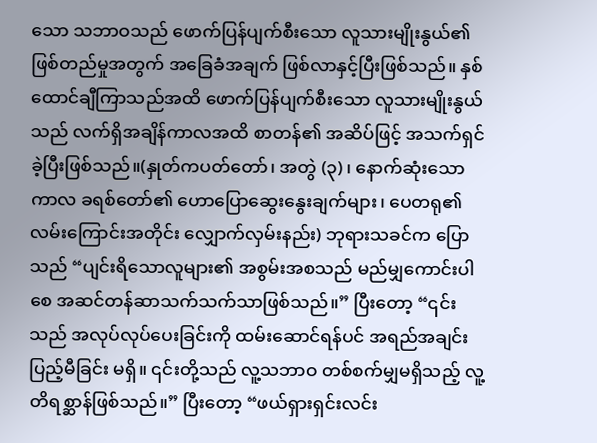သော သဘာဝသည် ဖောက်ပြန်ပျက်စီးသော လူသားမျိုးနွယ်၏ ဖြစ်တည်မှုအတွက် အခြေခံအချက် ဖြစ်လာနှင့်ပြီးဖြစ်သည်။ နှစ်ထောင်ချီကြာသည်အထိ ဖောက်ပြန်ပျက်စီးသော လူသားမျိုးနွယ်သည် လက်ရှိအချိန်ကာလအထိ စာတန်၏ အဆိပ်ဖြင့် အသက်ရှင်ခဲ့ပြီးဖြစ်သည်။(နှုတ်ကပတ်တော်၊ အတွဲ (၃)၊ နောက်ဆုံးသော ကာလ ခရစ်တော်၏ ဟောပြောဆွေးနွေးချက်များ၊ ပေတရု၏လမ်းကြောင်းအတိုင်း လျှောက်လှမ်းနည်း) ဘုရားသခင်က ပြောသည် “ပျင်းရိသောလူများ၏ အစွမ်းအစသည် မည်မျှကောင်းပါစေ အဆင်တန်ဆာသက်သက်သာဖြစ်သည်။” ပြီးတော့ “၎င်းသည် အလုပ်လုပ်ပေးခြင်းကို ထမ်းဆောင်ရန်ပင် အရည်အချင်းပြည့်မီခြင်း မရှိ။ ၎င်းတို့သည် လူ့သဘာဝ တစ်စက်မျှမရှိသည့် လူ့တိရစ္ဆာန်ဖြစ်သည်။” ပြီးတော့ “ဖယ်ရှားရှင်းလင်း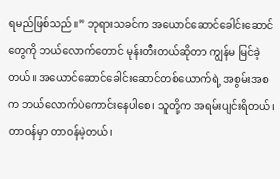ရမည်ဖြစ်သည်။” ဘုရားသခင်က အယောင်ဆောင်ခေါင်းဆောင်တွေကို ဘယ်လောက်တောင် မုန်းတီးတယ်ဆိုတာ ကျွန်မ မြင်ခဲ့တယ်။ အယောင်ဆောင်ခေါင်းဆောင်တစ်ယောက်ရဲ့ အစွမ်းအစက ဘယ်လောက်ပဲကောင်းနေပါစေ၊ သူတို့က အရမ်းပျင်းရိတယ်၊ တာဝန်မှာ တာဝန်မဲ့တယ်၊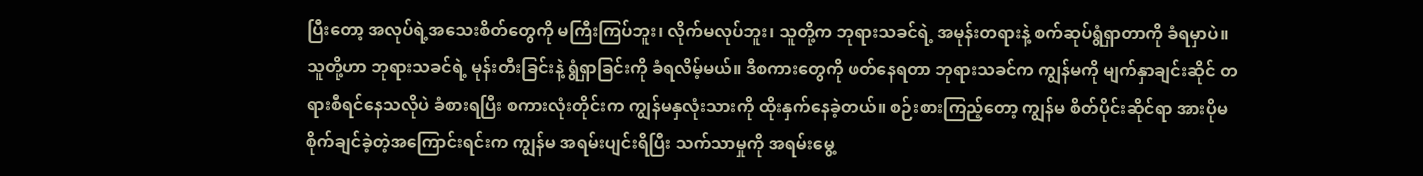ပြီးတော့ အလုပ်ရဲ့အသေးစိတ်တွေကို မကြီးကြပ်ဘူး၊ လိုက်မလုပ်ဘူး၊ သူတို့က ဘုရားသခင်ရဲ့ အမုန်းတရားနဲ့ စက်ဆုပ်ရွံရှာတာကို ခံရမှာပဲ။ သူတို့ဟာ ဘုရားသခင်ရဲ့ မုန်းတီးခြင်းနဲ့ ရွံရှာခြင်းကို ခံရလိမ့်မယ်။ ဒီစကားတွေကို ဖတ်နေရတာ ဘုရားသခင်က ကျွန်မကို မျက်နှာချင်းဆိုင် တရားစီရင်နေသလိုပဲ ခံစားရပြီး စကားလုံးတိုင်းက ကျွန်မနှလုံးသားကို ထိုးနှက်နေခဲ့တယ်။ စဉ်းစားကြည့်တော့ ကျွန်မ စိတ်ပိုင်းဆိုင်ရာ အားပိုမစိုက်ချင်ခဲ့တဲ့အကြောင်းရင်းက ကျွန်မ အရမ်းပျင်းရိပြီး သက်သာမှုကို အရမ်းမွေ့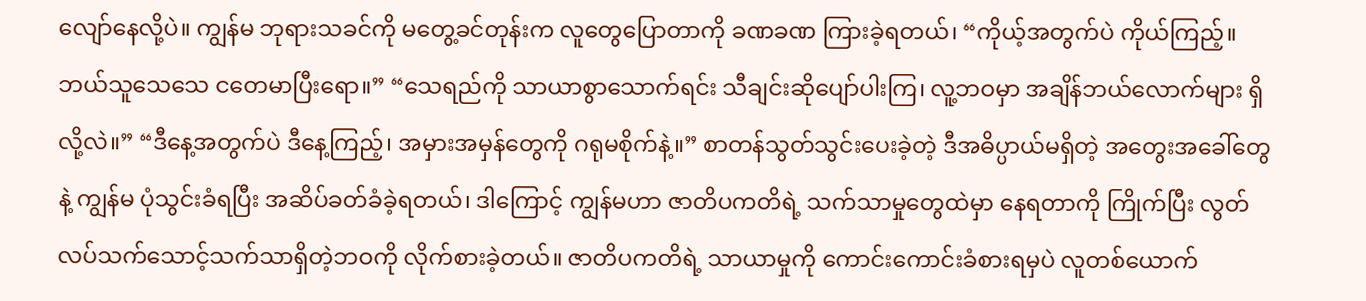လျော်နေလို့ပဲ။ ကျွန်မ ဘုရားသခင်ကို မတွေ့ခင်တုန်းက လူတွေပြောတာကို ခဏခဏ ကြားခဲ့ရတယ်၊ “ကိုယ့်အတွက်ပဲ ကိုယ်ကြည့်။ ဘယ်သူသေသေ ငတေမာပြီးရော။” “သေရည်ကို သာယာစွာသောက်ရင်း သီချင်းဆိုပျော်ပါးကြ၊ လူ့ဘဝမှာ အချိန်ဘယ်လောက်များ ရှိလို့လဲ။” “ဒီနေ့အတွက်ပဲ ဒီနေ့ကြည့်၊ အမှားအမှန်တွေကို ဂရုမစိုက်နဲ့။” စာတန်သွတ်သွင်းပေးခဲ့တဲ့ ဒီအဓိပ္ပာယ်မရှိတဲ့ အတွေးအခေါ်တွေနဲ့ ကျွန်မ ပုံသွင်းခံရပြီး အဆိပ်ခတ်ခံခဲ့ရတယ်၊ ဒါကြောင့် ကျွန်မဟာ ဇာတိပကတိရဲ့ သက်သာမှုတွေထဲမှာ နေရတာကို ကြိုက်ပြီး လွတ်လပ်သက်သောင့်သက်သာရှိတဲ့ဘဝကို လိုက်စားခဲ့တယ်။ ဇာတိပကတိရဲ့ သာယာမှုကို ကောင်းကောင်းခံစားရမှပဲ လူတစ်ယောက်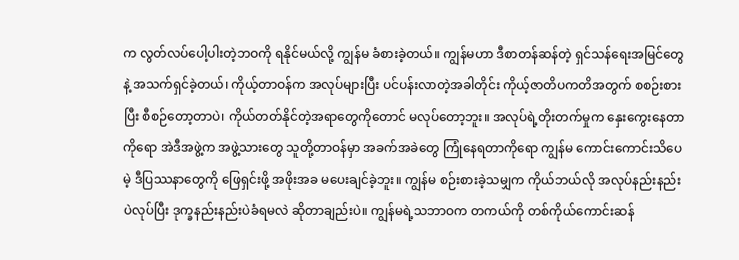က လွတ်လပ်ပေါ့ပါးတဲ့ဘဝကို ရနိုင်မယ်လို့ ကျွန်မ ခံစားခဲ့တယ်။ ကျွန်မဟာ ဒီစာတန်ဆန်တဲ့ ရှင်သန်ရေးအမြင်တွေနဲ့ အသက်ရှင်ခဲ့တယ်၊ ကိုယ့်တာဝန်က အလုပ်များပြီး ပင်ပန်းလာတဲ့အခါတိုင်း ကိုယ့်ဇာတိပကတိအတွက် စစဉ်းစားပြီး စီစဉ်တော့တာပဲ၊ ကိုယ်တတ်နိုင်တဲ့အရာတွေကိုတောင် မလုပ်တော့ဘူး။ အလုပ်ရဲ့တိုးတက်မှုက နှေးကွေးနေတာကိုရော အဲဒီအဖွဲ့က အဖွဲ့သားတွေ သူတို့တာဝန်မှာ အခက်အခဲတွေ ကြုံနေရတာကိုရော ကျွန်မ ကောင်းကောင်းသိပေမဲ့ ဒီပြဿနာတွေကို ဖြေရှင်းဖို့ အဖိုးအခ မပေးချင်ခဲ့ဘူး။ ကျွန်မ စဉ်းစားခဲ့သမျှက ကိုယ်ဘယ်လို အလုပ်နည်းနည်းပဲလုပ်ပြီး ဒုက္ခနည်းနည်းပဲခံရမလဲ ဆိုတာချည်းပဲ။ ကျွန်မရဲ့သဘာဝက တကယ်ကို တစ်ကိုယ်ကောင်းဆန်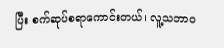ပြီး စက်ဆုပ်စရာကောင်းတယ်၊ လူ့သဘာဝ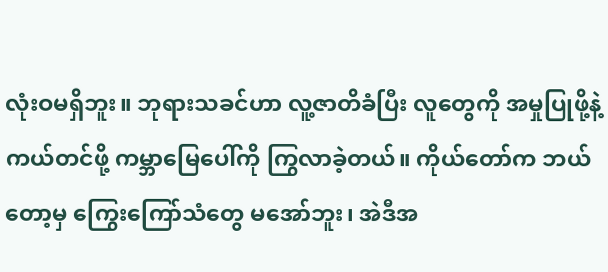လုံးဝမရှိဘူး။ ဘုရားသခင်ဟာ လူ့ဇာတိခံပြီး လူတွေကို အမှုပြုဖို့နဲ့ ကယ်တင်ဖို့ ကမ္ဘာမြေပေါ်ကို ကြွလာခဲ့တယ်။ ကိုယ်တော်က ဘယ်တော့မှ ကြွေးကြော်သံတွေ မအော်ဘူး၊ အဲဒီအ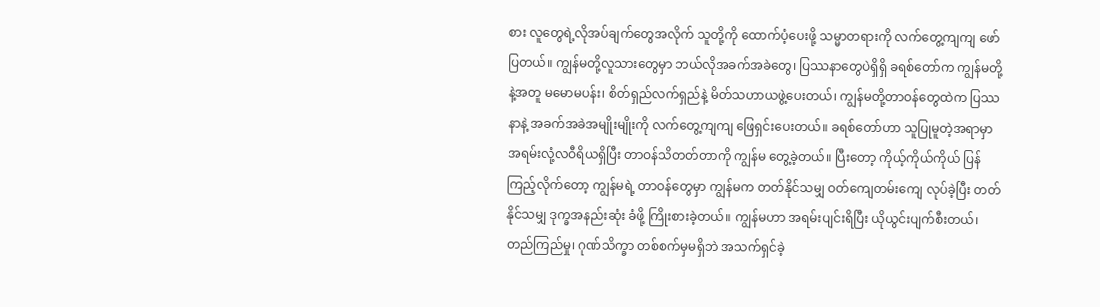စား လူတွေရဲ့လိုအပ်ချက်တွေအလိုက် သူတို့ကို ထောက်ပံ့ပေးဖို့ သမ္မာတရားကို လက်တွေ့ကျကျ ဖော်ပြတယ်။ ကျွန်မတို့လူသားတွေမှာ ဘယ်လိုအခက်အခဲတွေ၊ ပြဿနာတွေပဲရှိရှိ ခရစ်တော်က ကျွန်မတို့နဲ့အတူ မမောမပန်း၊ စိတ်ရှည်လက်ရှည်နဲ့ မိတ်သဟာယဖွဲ့ပေးတယ်၊ ကျွန်မတို့တာဝန်တွေထဲက ပြဿနာနဲ့ အခက်အခဲအမျိုးမျိုးကို လက်တွေ့ကျကျ ဖြေရှင်းပေးတယ်။ ခရစ်တော်ဟာ သူပြုမူတဲ့အရာမှာ အရမ်းလုံ့လဝီရိယရှိပြီး တာဝန်သိတတ်တာကို ကျွန်မ တွေ့ခဲ့တယ်။ ပြီးတော့ ကိုယ့်ကိုယ်ကိုယ် ပြန်ကြည့်လိုက်တော့ ကျွန်မရဲ့ တာဝန်တွေမှာ ကျွန်မက တတ်နိုင်သမျှ ဝတ်ကျေတမ်းကျေ လုပ်ခဲ့ပြီး တတ်နိုင်သမျှ ဒုက္ခအနည်းဆုံး ခံဖို့ ကြိုးစားခဲ့တယ်။ ကျွန်မဟာ အရမ်းပျင်းရိပြီး ယိုယွင်းပျက်စီးတယ်၊ တည်ကြည်မှု၊ ဂုဏ်သိက္ခာ တစ်စက်မှမရှိဘဲ အသက်ရှင်ခဲ့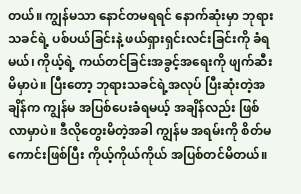တယ်။ ကျွန်မသာ နောင်တမရရင် နောက်ဆုံးမှာ ဘုရားသခင်ရဲ့ ပစ်ပယ်ခြင်းနဲ့ ဖယ်ရှားရှင်းလင်းခြင်းကို ခံရမယ်၊ ကိုယ့်ရဲ့ ကယ်တင်ခြင်းအခွင့်အရေးကို ဖျက်ဆီးမိမှာပဲ။ ပြီးတော့ ဘုရားသခင်ရဲ့အလုပ် ပြီးဆုံးတဲ့အချိန်က ကျွန်မ အပြစ်ပေးခံရမယ့် အချိန်လည်း ဖြစ်လာမှာပဲ။ ဒီလိုတွေးမိတဲ့အခါ ကျွန်မ အရမ်းကို စိတ်မကောင်းဖြစ်ပြီး ကိုယ့်ကိုယ်ကိုယ် အပြစ်တင်မိတယ်။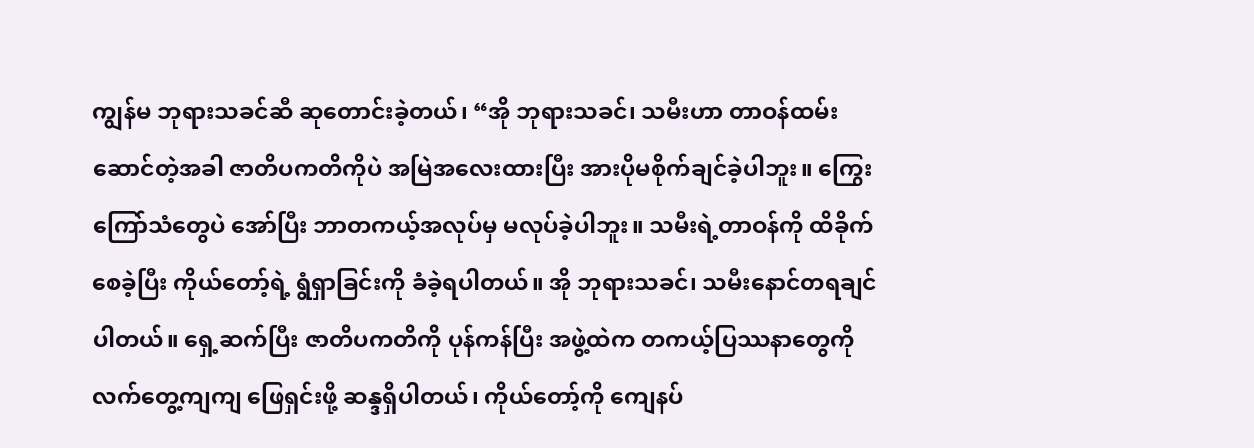ကျွန်မ ဘုရားသခင်ဆီ ဆုတောင်းခဲ့တယ်၊ “အို ဘုရားသခင်၊ သမီးဟာ တာဝန်ထမ်းဆောင်တဲ့အခါ ဇာတိပကတိကိုပဲ အမြဲအလေးထားပြီး အားပိုမစိုက်ချင်ခဲ့ပါဘူး။ ကြွေးကြော်သံတွေပဲ အော်ပြီး ဘာတကယ့်အလုပ်မှ မလုပ်ခဲ့ပါဘူး။ သမီးရဲ့တာဝန်ကို ထိခိုက်စေခဲ့ပြီး ကိုယ်တော့်ရဲ့ ရွံရှာခြင်းကို ခံခဲ့ရပါတယ်။ အို ဘုရားသခင်၊ သမီးနောင်တရချင်ပါတယ်။ ရှေ့ဆက်ပြီး ဇာတိပကတိကို ပုန်ကန်ပြီး အဖွဲ့ထဲက တကယ့်ပြဿနာတွေကို လက်တွေ့ကျကျ ဖြေရှင်းဖို့ ဆန္ဒရှိပါတယ်၊ ကိုယ်တော့်ကို ကျေနပ်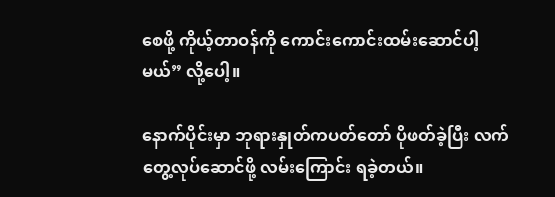စေဖို့ ကိုယ့်တာဝန်ကို ကောင်းကောင်းထမ်းဆောင်ပါ့မယ်” လို့ပေါ့။

နောက်ပိုင်းမှာ ဘုရားနှုတ်ကပတ်တော် ပိုဖတ်ခဲ့ပြီး လက်တွေ့လုပ်ဆောင်ဖို့ လမ်းကြောင်း ရခဲ့တယ်။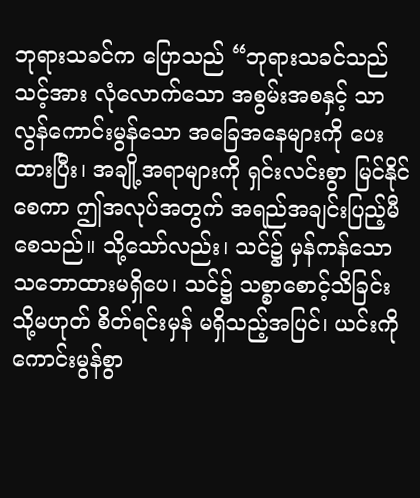ဘုရားသခင်က ပြောသည် “ဘုရားသခင်သည် သင့်အား လုံလောက်သော အစွမ်းအစနှင့် သာလွန်ကောင်းမွန်သော အခြေအနေများကို ပေးထားပြီး၊ အချို့အရာများကို ရှင်းလင်းစွာ မြင်နိုင်စေကာ ဤအလုပ်အတွက် အရည်အချင်းပြည့်မီစေသည်။ သို့သော်လည်း၊ သင်၌ မှန်ကန်သော သဘောထားမရှိပေ၊ သင်၌ သစ္စာစောင့်သိခြင်း သို့မဟုတ် စိတ်ရင်းမှန် မရှိသည့်အပြင်၊ ယင်းကို ကောင်းမွန်စွာ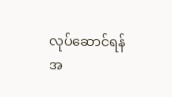လုပ်ဆောင်ရန် အ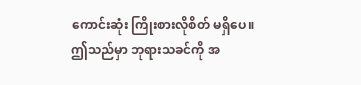ကောင်းဆုံး ကြိုးစားလိုစိတ် မရှိပေ။ ဤသည်မှာ ဘုရားသခင်ကို အ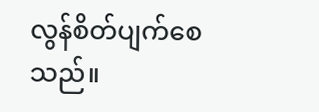လွန်စိတ်ပျက်စေသည်။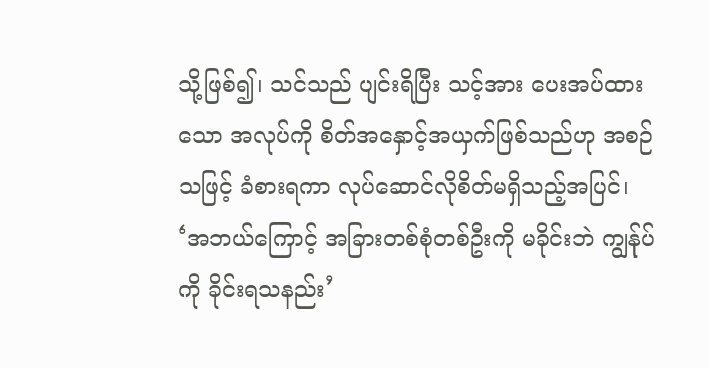သို့ဖြစ်၍၊ သင်သည် ပျင်းရိပြီး သင့်အား ပေးအပ်ထားသော အလုပ်ကို စိတ်အနှောင့်အယှက်ဖြစ်သည်ဟု အစဉ်သဖြင့် ခံစားရကာ လုပ်ဆောင်လိုစိတ်မရှိသည့်အပြင်၊ ‘အဘယ်ကြောင့် အခြားတစ်စုံတစ်ဦးကို မခိုင်းဘဲ ကျွန်ုပ်ကို ခိုင်းရသနည်း’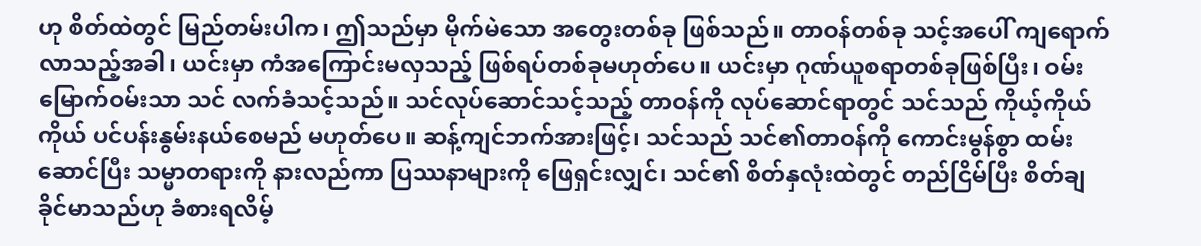ဟု စိတ်ထဲတွင် မြည်တမ်းပါက၊ ဤသည်မှာ မိုက်မဲသော အတွေးတစ်ခု ဖြစ်သည်။ တာဝန်တစ်ခု သင့်အပေါ် ကျရောက်လာသည့်အခါ၊ ယင်းမှာ ကံအကြောင်းမလှသည့် ဖြစ်ရပ်တစ်ခုမဟုတ်ပေ။ ယင်းမှာ ဂုဏ်ယူစရာတစ်ခုဖြစ်ပြီး၊ ဝမ်းမြောက်ဝမ်းသာ သင် လက်ခံသင့်သည်။ သင်လုပ်ဆောင်သင့်သည့် တာဝန်ကို လုပ်ဆောင်ရာတွင် သင်သည် ကိုယ့်ကိုယ်ကိုယ် ပင်ပန်းနွမ်းနယ်စေမည် မဟုတ်ပေ။ ဆန့်ကျင်ဘက်အားဖြင့်၊ သင်သည် သင်၏တာဝန်ကို ကောင်းမွန်စွာ ထမ်းဆောင်ပြီး သမ္မာတရားကို နားလည်ကာ ပြဿနာများကို ဖြေရှင်းလျှင်၊ သင်၏ စိတ်နှလုံးထဲတွင် တည်ငြိမ်ပြီး စိတ်ချခိုင်မာသည်ဟု ခံစားရလိမ့်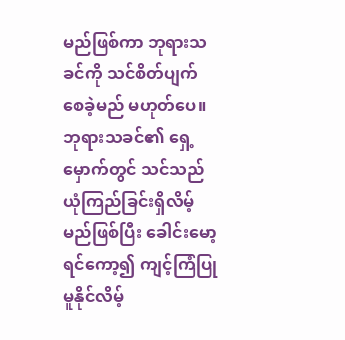မည်ဖြစ်ကာ ဘုရားသခင်ကို သင်စိတ်ပျက်စေခဲ့မည် မဟုတ်ပေ။ ဘုရားသခင်၏ ရှေ့မှောက်တွင် သင်သည် ယုံကြည်ခြင်းရှိလိမ့်မည်ဖြစ်ပြီး ခေါင်းမော့ရင်ကော့၍ ကျင့်ကြံပြုမူနိုင်လိမ့်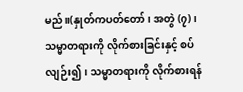မည်။(နှုတ်ကပတ်တော်၊ အတွဲ (၇)၊ သမ္မာတရားကို လိုက်စားခြင်းနှင့် စပ်လျဉ်း၍၊ သမ္မာတရားကို လိုက်စားရန်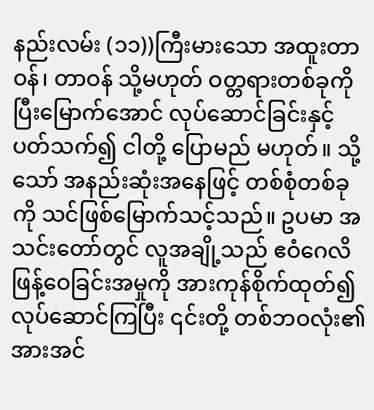နည်းလမ်း (၁၁))ကြီးမားသော အထူးတာဝန်၊ တာဝန် သို့မဟုတ် ဝတ္တရားတစ်ခုကို ပြီးမြောက်အောင် လုပ်ဆောင်ခြင်းနှင့်ပတ်သက်၍ ငါတို့ ပြောမည် မဟုတ်။ သို့သော် အနည်းဆုံးအနေဖြင့် တစ်စုံတစ်ခုကို သင်ဖြစ်မြောက်သင့်သည်။ ဥပမာ အသင်းတော်တွင် လူအချို့သည် ဧဝံဂေလိ ဖြန့်ဝေခြင်းအမှုကို အားကုန်စိုက်ထုတ်၍ လုပ်ဆောင်ကြပြီး ၎င်းတို့ တစ်ဘဝလုံး၏ အားအင်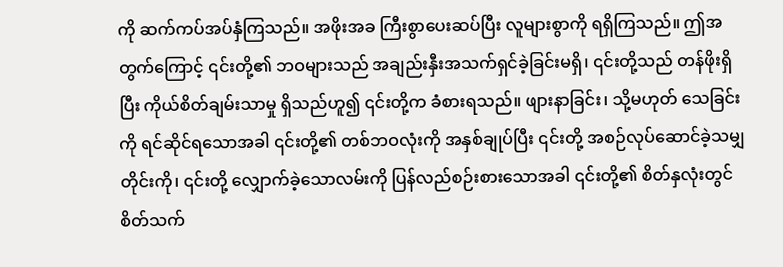ကို ဆက်ကပ်အပ်နှံကြသည်။ အဖိုးအခ ကြီးစွာပေးဆပ်ပြီး လူများစွာကို ရရှိကြသည်။ ဤအတွက်ကြောင့် ၎င်းတို့၏ ဘဝများသည် အချည်းနှီးအသက်ရှင်ခဲ့ခြင်းမရှိ၊ ၎င်းတို့သည် တန်ဖိုးရှိပြီး ကိုယ်စိတ်ချမ်းသာမှု ရှိသည်ဟူ၍ ၎င်းတို့က ခံစားရသည်။ ဖျားနာခြင်း၊ သို့မဟုတ် သေခြင်းကို ရင်ဆိုင်ရသောအခါ ၎င်းတို့၏ တစ်ဘဝလုံးကို အနှစ်ချုပ်ပြီး ၎င်းတို့ အစဉ်လုပ်ဆောင်ခဲ့သမျှတိုင်းကို၊ ၎င်းတို့ လျှောက်ခဲ့သောလမ်းကို ပြန်လည်စဉ်းစားသောအခါ ၎င်းတို့၏ စိတ်နှလုံးတွင် စိတ်သက်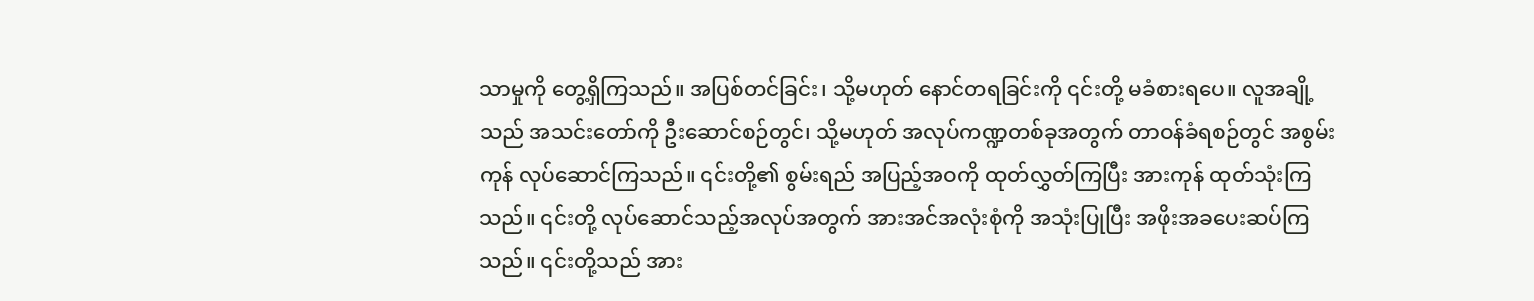သာမှုကို တွေ့ရှိကြသည်။ အပြစ်တင်ခြင်း၊ သို့မဟုတ် နောင်တရခြင်းကို ၎င်းတို့ မခံစားရပေ။ လူအချို့သည် အသင်းတော်ကို ဦးဆောင်စဉ်တွင်၊ သို့မဟုတ် အလုပ်ကဏ္ဍတစ်ခုအတွက် တာဝန်ခံရစဉ်တွင် အစွမ်းကုန် လုပ်ဆောင်ကြသည်။ ၎င်းတို့၏ စွမ်းရည် အပြည့်အဝကို ထုတ်လွှတ်ကြပြီး အားကုန် ထုတ်သုံးကြသည်။ ၎င်းတို့ လုပ်ဆောင်သည့်အလုပ်အတွက် အားအင်အလုံးစုံကို အသုံးပြုပြီး အဖိုးအခပေးဆပ်ကြသည်။ ၎င်းတို့သည် အား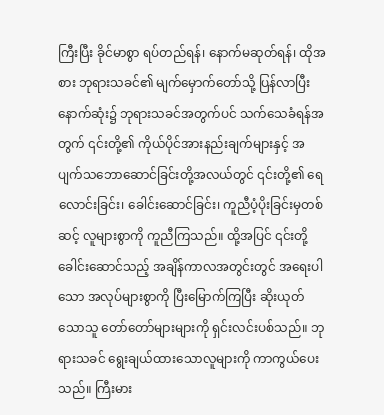ကြီးပြီး ခိုင်မာစွာ ရပ်တည်ရန်၊ နောက်မဆုတ်ရန်၊ ထိုအစား ဘုရားသခင်၏ မျက်မှောက်တော်သို့ ပြန်လာပြီး နောက်ဆုံး၌ ဘုရားသခင်အတွက်ပင် သက်သေခံရန်အတွက် ၎င်းတို့၏ ကိုယ်ပိုင်အားနည်းချက်များနှင့် အပျက်သဘောဆောင်ခြင်းတို့အလယ်တွင် ၎င်းတို့၏ ရေလောင်းခြင်း၊ ခေါင်းဆောင်ခြင်း၊ ကူညီပံ့ပိုးခြင်းမှတစ်ဆင့် လူများစွာကို ကူညီကြသည်။ ထို့အပြင် ၎င်းတို့ ခေါင်းဆောင်သည့် အချိန်ကာလအတွင်းတွင် အရေးပါသော အလုပ်များစွာကို ပြီးမြောက်ကြပြီး ဆိုးယုတ်သောသူ တော်တော်များများကို ရှင်းလင်းပစ်သည်။ ဘုရားသခင် ရွေးချယ်ထားသောလူများကို ကာကွယ်ပေးသည်။ ကြီးမား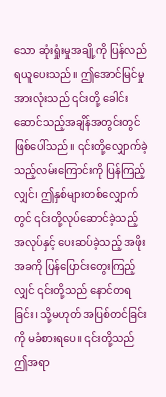သော ဆုံးရှုံးမှုအချို့ကို ပြန်လည် ရယူပေးသည်။ ဤအောင်မြင်မှုအားလုံးသည် ၎င်းတို့ ခေါင်းဆောင်သည့်အချိန်အတွင်းတွင် ဖြစ်ပေါ်သည်။ ၎င်းတို့လျှောက်ခဲ့သည့်လမ်းကြောင်းကို ပြန်ကြည့်လျှင်၊ ဤနှစ်များတစ်လျှောက်တွင် ၎င်းတို့လုပ်ဆောင်ခဲ့သည့် အလုပ်နှင့် ပေးဆပ်ခဲ့သည့် အဖိုးအခကို ပြန်ပြောင်းတွေးကြည့်လျှင် ၎င်းတို့သည် နောင်တရခြင်း၊ သို့မဟုတ် အပြစ်တင်ခြင်းကို မခံစားရပေ။ ၎င်းတို့သည် ဤအရာ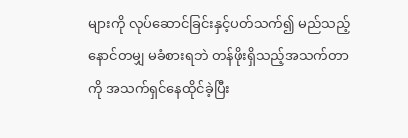များကို လုပ်ဆောင်ခြင်းနှင့်ပတ်သက်၍ မည်သည့်နောင်တမျှ မခံစားရဘဲ တန်ဖိုးရှိသည့်အသက်တာကို အသက်ရှင်နေထိုင်ခဲ့ပြီး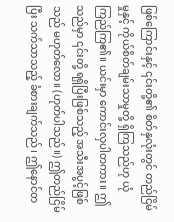ဖြစ်ကြောင်းနှင့် ၎င်းတို့၏ စိတ်နှလုံးတွင် တည်ငြိမ်မှုနှင့် ကိုယ်စိတ်ချမ်းသာမှုတို့ ရှိကြသည်ဟု ယုံကြည်ကြ၏။ ယင်းမှာ ကောင်းလှပါတကား။ ဤသည်မှာ ၎င်းတို့ ရရှိပြီးဖြစ်သည့် အသီးအပွင့်ဖြစ်သည် မဟုတ်လော။ (ဟုတ်ပါသည်။) ဤတည်ငြိမ်ပြီး သက်သာသည့် ခံစားချက်သည်၊ ဤနောင်တ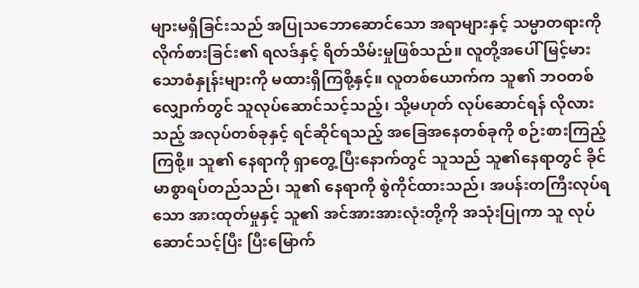များမရှိခြင်းသည် အပြုသဘောဆောင်သော အရာများနှင့် သမ္မာတရားကို လိုက်စားခြင်း၏ ရလဒ်နှင့် ရိတ်သိမ်းမှုဖြစ်သည်။ လူတို့အပေါ် မြင့်မားသောစံနှုန်းများကို မထားရှိကြစို့နှင့်။ လူတစ်ယောက်က သူ၏ ဘဝတစ်လျှောက်တွင် သူလုပ်ဆောင်သင့်သည့်၊ သို့မဟုတ် လုပ်ဆောင်ရန် လိုလားသည့် အလုပ်တစ်ခုနှင့် ရင်ဆိုင်ရသည့် အခြေအနေတစ်ခုကို စဉ်းစားကြည့်ကြစို့။ သူ၏ နေရာကို ရှာတွေ့ပြီးနောက်တွင် သူသည် သူ၏နေရာတွင် ခိုင်မာစွာရပ်တည်သည်၊ သူ၏ နေရာကို စွဲကိုင်ထားသည်၊ အပန်းတကြီးလုပ်ရသော အားထုတ်မှုနှင့် သူ၏ အင်အားအားလုံးတို့ကို အသုံးပြုကာ သူ လုပ်ဆောင်သင့်ပြီး ပြီးမြောက်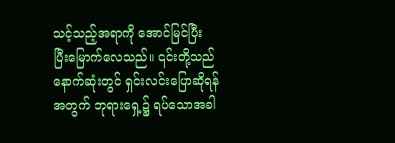သင့်သည့်အရာကို အောင်မြင်ပြီး ပြီးမြောက်လေသည်။ ၎င်းတို့သည် နောက်ဆုံးတွင် ရှင်းလင်းပြောဆိုရန်အတွက် ဘုရားရှေ့၌ ရပ်သောအခါ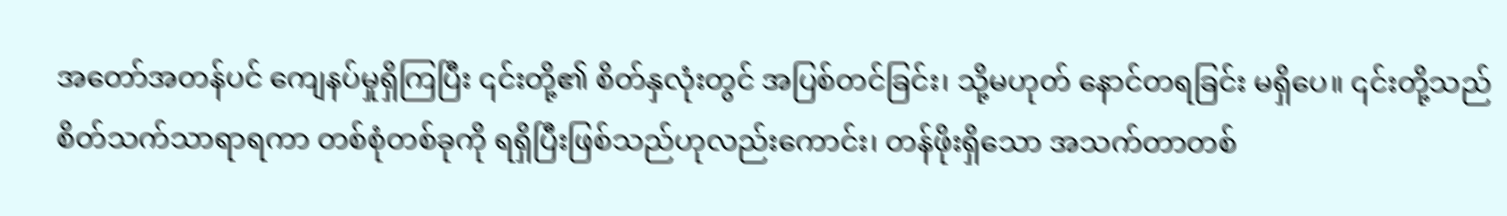အတော်အတန်ပင် ကျေနပ်မှုရှိကြပြီး ၎င်းတို့၏ စိတ်နှလုံးတွင် အပြစ်တင်ခြင်း၊ သို့မဟုတ် နောင်တရခြင်း မရှိပေ။ ၎င်းတို့သည် စိတ်သက်သာရာရကာ တစ်စုံတစ်ခုကို ရရှိပြီးဖြစ်သည်ဟုလည်းကောင်း၊ တန်ဖိုးရှိသော အသက်တာတစ်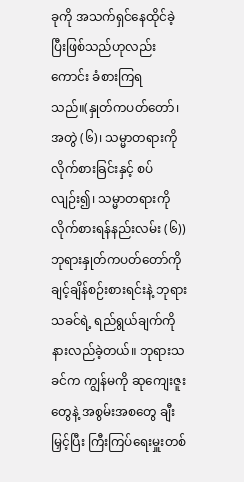ခုကို အသက်ရှင်နေထိုင်ခဲ့ပြီးဖြစ်သည်ဟုလည်းကောင်း ခံစားကြရသည်။(နှုတ်ကပတ်တော်၊ အတွဲ (၆)၊ သမ္မာတရားကို လိုက်စားခြင်းနှင့် စပ်လျဉ်း၍၊ သမ္မာတရားကို လိုက်စားရန်နည်းလမ်း (၆)) ဘုရားနှုတ်ကပတ်တော်ကို ချင့်ချိန်စဉ်းစားရင်းနဲ့ ဘုရားသခင်ရဲ့ ရည်ရွယ်ချက်ကို နားလည်ခဲ့တယ်။ ဘုရားသခင်က ကျွန်မကို ဆုကျေးဇူးတွေနဲ့ အစွမ်းအစတွေ ချီးမြှင့်ပြီး ကြီးကြပ်ရေးမှူးတစ်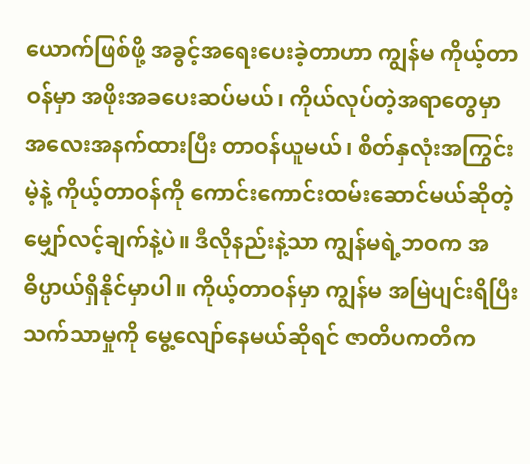ယောက်ဖြစ်ဖို့ အခွင့်အရေးပေးခဲ့တာဟာ ကျွန်မ ကိုယ့်တာဝန်မှာ အဖိုးအခပေးဆပ်မယ်၊ ကိုယ်လုပ်တဲ့အရာတွေမှာ အလေးအနက်ထားပြီး တာဝန်ယူမယ်၊ စိတ်နှလုံးအကြွင်းမဲ့နဲ့ ကိုယ့်တာဝန်ကို ကောင်းကောင်းထမ်းဆောင်မယ်ဆိုတဲ့ မျှော်လင့်ချက်နဲ့ပဲ။ ဒီလိုနည်းနဲ့သာ ကျွန်မရဲ့ဘဝက အဓိပ္ပာယ်ရှိနိုင်မှာပါ။ ကိုယ့်တာဝန်မှာ ကျွန်မ အမြဲပျင်းရိပြီး သက်သာမှုကို မွေ့လျော်နေမယ်ဆိုရင် ဇာတိပကတိက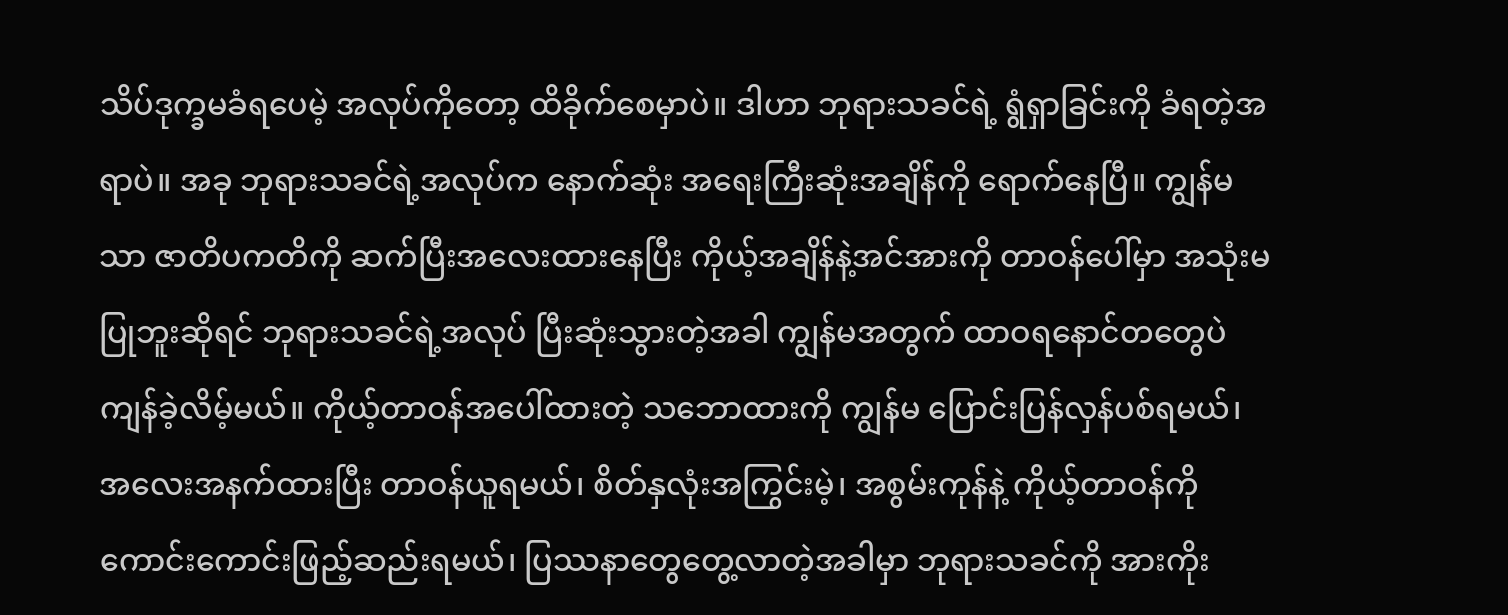သိပ်ဒုက္ခမခံရပေမဲ့ အလုပ်ကိုတော့ ထိခိုက်စေမှာပဲ။ ဒါဟာ ဘုရားသခင်ရဲ့ ရွံရှာခြင်းကို ခံရတဲ့အရာပဲ။ အခု ဘုရားသခင်ရဲ့အလုပ်က နောက်ဆုံး အရေးကြီးဆုံးအချိန်ကို ရောက်နေပြီ။ ကျွန်မသာ ဇာတိပကတိကို ဆက်ပြီးအလေးထားနေပြီး ကိုယ့်အချိန်နဲ့အင်အားကို တာဝန်ပေါ်မှာ အသုံးမပြုဘူးဆိုရင် ဘုရားသခင်ရဲ့အလုပ် ပြီးဆုံးသွားတဲ့အခါ ကျွန်မအတွက် ထာဝရနောင်တတွေပဲ ကျန်ခဲ့လိမ့်မယ်။ ကိုယ့်တာဝန်အပေါ်ထားတဲ့ သဘောထားကို ကျွန်မ ပြောင်းပြန်လှန်ပစ်ရမယ်၊ အလေးအနက်ထားပြီး တာဝန်ယူရမယ်၊ စိတ်နှလုံးအကြွင်းမဲ့၊ အစွမ်းကုန်နဲ့ ကိုယ့်တာဝန်ကို ကောင်းကောင်းဖြည့်ဆည်းရမယ်၊ ပြဿနာတွေတွေ့လာတဲ့အခါမှာ ဘုရားသခင်ကို အားကိုး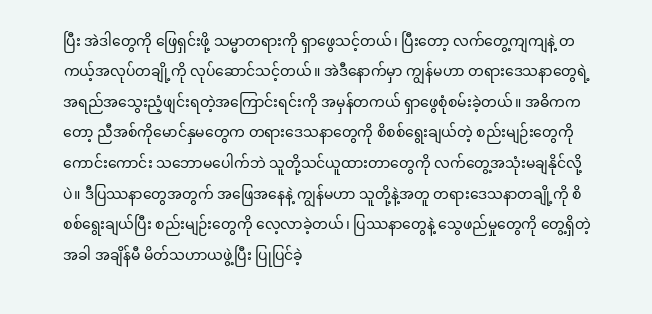ပြီး အဲဒါတွေကို ဖြေရှင်းဖို့ သမ္မာတရားကို ရှာဖွေသင့်တယ်၊ ပြီးတော့ လက်တွေ့ကျကျနဲ့ တကယ့်အလုပ်တချို့ကို လုပ်ဆောင်သင့်တယ်။ အဲဒီနောက်မှာ ကျွန်မဟာ တရားဒေသနာတွေရဲ့ အရည်အသွေးညံ့ဖျင်းရတဲ့အကြောင်းရင်းကို အမှန်တကယ် ရှာဖွေစုံစမ်းခဲ့တယ်။ အဓိကကတော့ ညီအစ်ကိုမောင်နှမတွေက တရားဒေသနာတွေကို စိစစ်ရွေးချယ်တဲ့ စည်းမျဉ်းတွေကို ကောင်းကောင်း သဘောမပေါက်ဘဲ သူတို့သင်ယူထားတာတွေကို လက်တွေ့အသုံးမချနိုင်လို့ပဲ။ ဒီပြဿနာတွေအတွက် အဖြေအနေနဲ့ ကျွန်မဟာ သူတို့နဲ့အတူ တရားဒေသနာတချို့ကို စိစစ်ရွေးချယ်ပြီး စည်းမျဉ်းတွေကို လေ့လာခဲ့တယ်၊ ပြဿနာတွေနဲ့ သွေဖည်မှုတွေကို တွေ့ရှိတဲ့အခါ အချိန်မီ မိတ်သဟာယဖွဲ့ပြီး ပြုပြင်ခဲ့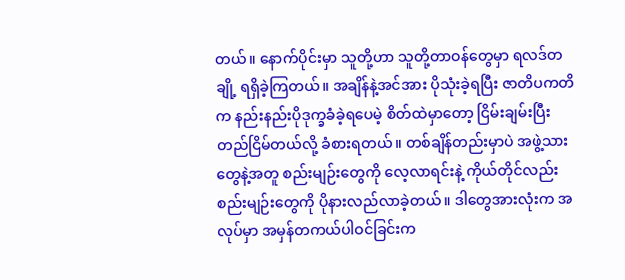တယ်။ နောက်ပိုင်းမှာ သူတို့ဟာ သူတို့တာဝန်တွေမှာ ရလဒ်တချို့ ရရှိခဲ့ကြတယ်။ အချိန်နဲ့အင်အား ပိုသုံးခဲ့ရပြီး ဇာတိပကတိက နည်းနည်းပိုဒုက္ခခံခဲ့ရပေမဲ့ စိတ်ထဲမှာတော့ ငြိမ်းချမ်းပြီး တည်ငြိမ်တယ်လို့ ခံစားရတယ်။ တစ်ချိန်တည်းမှာပဲ အဖွဲ့သားတွေနဲ့အတူ စည်းမျဉ်းတွေကို လေ့လာရင်းနဲ့ ကိုယ်တိုင်လည်း စည်းမျဉ်းတွေကို ပိုနားလည်လာခဲ့တယ်။ ဒါတွေအားလုံးက အလုပ်မှာ အမှန်တကယ်ပါဝင်ခြင်းက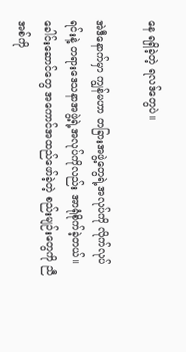နေ ရရှိခဲ့တဲ့ ရလဒ်တွေပဲ။

အဲဒီနောက်မှာ ကျွန်မဟာ တခြားအဖွဲ့တွေရဲ့အလုပ်ကို လိုက်လုပ်ရင်းနဲ့ တရားဒေသနာအဖွဲ့ရဲ့အလုပ်ကိုလည်း အာရုံစိုက်ခဲ့တယ်။ ခေါင်းဆောင်တွေ အကောင်အထည်ဖော်ခဲ့တဲ့ စည်းမျဉ်းတွေကို ညီအစ်ကို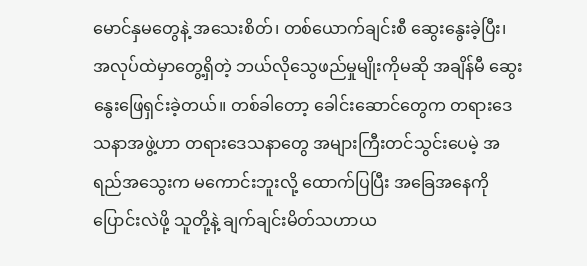မောင်နှမတွေနဲ့ အသေးစိတ်၊ တစ်ယောက်ချင်းစီ ဆွေးနွေးခဲ့ပြီး၊ အလုပ်ထဲမှာတွေ့ရှိတဲ့ ဘယ်လိုသွေဖည်မှုမျိုးကိုမဆို အချိန်မီ ဆွေးနွေးဖြေရှင်းခဲ့တယ်။ တစ်ခါတော့ ခေါင်းဆောင်တွေက တရားဒေသနာအဖွဲ့ဟာ တရားဒေသနာတွေ အများကြီးတင်သွင်းပေမဲ့ အရည်အသွေးက မကောင်းဘူးလို့ ထောက်ပြပြီး အခြေအနေကို ပြောင်းလဲဖို့ သူတို့နဲ့ ချက်ချင်းမိတ်သဟာယ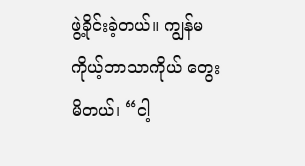ဖွဲ့ခိုင်းခဲ့တယ်။ ကျွန်မ ကိုယ့်ဘာသာကိုယ် တွေးမိတယ်၊ “ငါ့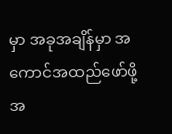မှာ အခုအချိန်မှာ အကောင်အထည်ဖော်ဖို့ အ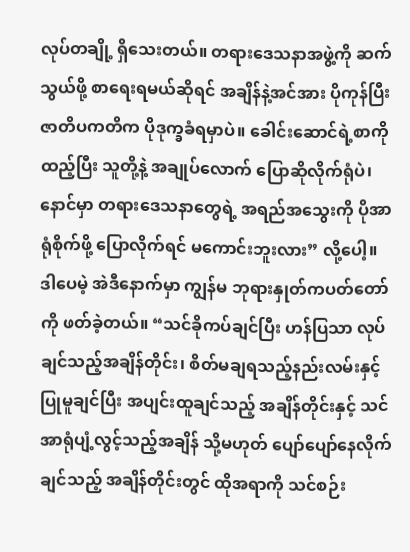လုပ်တချို့ ရှိသေးတယ်။ တရားဒေသနာအဖွဲ့ကို ဆက်သွယ်ဖို့ စာရေးရမယ်ဆိုရင် အချိန်နဲ့အင်အား ပိုကုန်ပြီး ဇာတိပကတိက ပိုဒုက္ခခံရမှာပဲ။ ခေါင်းဆောင်ရဲ့စာကို ထည့်ပြီး သူတို့နဲ့ အချုပ်လောက် ပြောဆိုလိုက်ရုံပဲ၊ နောင်မှာ တရားဒေသနာတွေရဲ့ အရည်အသွေးကို ပိုအာရုံစိုက်ဖို့ ပြောလိုက်ရင် မကောင်းဘူးလား” လို့ပေါ့။ ဒါပေမဲ့ အဲဒီနောက်မှာ ကျွန်မ ဘုရားနှုတ်ကပတ်တော်ကို ဖတ်ခဲ့တယ်။ “သင်ခိုကပ်ချင်ပြီး ဟန်ပြသာ လုပ်ချင်သည့်အချိန်တိုင်း၊ စိတ်မချရသည့်နည်းလမ်းနှင့် ပြုမူချင်ပြီး အပျင်းထူချင်သည့် အချိန်တိုင်းနှင့် သင်အာရုံပျံ့လွင့်သည့်အချိန် သို့မဟုတ် ပျော်ပျော်နေလိုက်ချင်သည့် အချိန်တိုင်းတွင် ထိုအရာကို သင်စဉ်း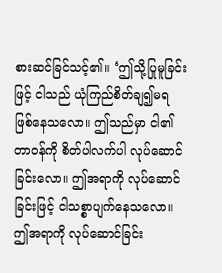စားဆင်ခြင်သင့်၏။ ‘ဤသို့ပြုမူခြင်းဖြင့် ငါသည် ယုံကြည်စိတ်ချ၍မရ ဖြစ်နေသလော။ ဤသည်မှာ ငါ၏တာဝန်ကို စိတ်ပါလက်ပါ လုပ်ဆောင်ခြင်းလော။ ဤအရာကို လုပ်ဆောင်ခြင်းဖြင့် ငါသစ္စာပျက်နေသလော။ ဤအရာကို လုပ်ဆောင်ခြင်း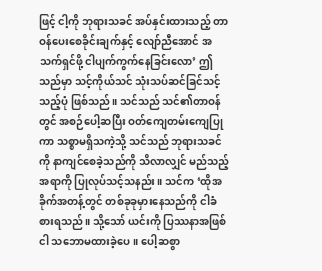ဖြင့် ငါ့ကို ဘုရားသခင် အပ်နှင်းထားသည့် တာဝန်ပေးစေခိုင်းချက်နှင့် လျော်ညီအောင် အသက်ရှင်ဖို့ ငါပျက်ကွက်နေခြင်းလော’ ဤသည်မှာ သင့်ကိုယ်သင် သုံးသပ်ဆင်ခြင်သင့်သည့်ပုံ ဖြစ်သည်။ သင်သည် သင်၏တာဝန်တွင် အစဉ်ပေါ့ဆပြီး ဝတ်ကျေတမ်းကျေပြုကာ သစ္စာမရှိသကဲ့သို့ သင်သည် ဘုရားသခင်ကို နာကျင်စေခဲ့သည်ကို သိလာလျှင် မည်သည့်အရာကို ပြုလုပ်သင့်သနည်း။ သင်က ‘ထိုအခိုက်အတန့်တွင် တစ်ခုခုမှားနေသည်ကို ငါခံစားရသည်။ သို့သော် ယင်းကို ပြဿနာအဖြစ် ငါ သဘောမထားခဲ့ပေ။ ပေါ့ဆစွာ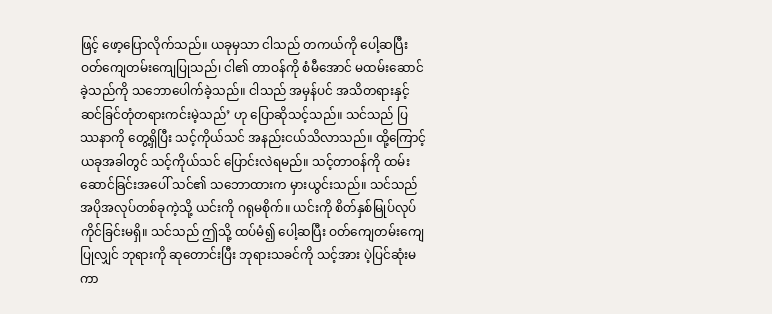ဖြင့် ဖော့ပြောလိုက်သည်။ ယခုမှသာ ငါသည် တကယ်ကို ပေါ့ဆပြီး ဝတ်ကျေတမ်းကျေပြုသည်၊ ငါ၏ တာဝန်ကို စံမီအောင် မထမ်းဆောင်ခဲ့သည်ကို သဘောပေါက်ခဲ့သည်။ ငါသည် အမှန်ပင် အသိတရားနှင့် ဆင်ခြင်တုံတရားကင်းမဲ့သည်’ ဟု ပြောဆိုသင့်သည်။ သင်သည် ပြဿနာကို တွေ့ရှိပြီး သင့်ကိုယ်သင် အနည်းငယ်သိလာသည်။ ထို့ကြောင့် ယခုအခါတွင် သင့်ကိုယ်သင် ပြောင်းလဲရမည်။ သင့်တာဝန်ကို ထမ်းဆောင်ခြင်းအပေါ် သင်၏ သဘောထားက မှားယွင်းသည်။ သင်သည် အပိုအလုပ်တစ်ခုကဲ့သို့ ယင်းကို ဂရုမစိုက်။ ယင်းကို စိတ်နှစ်မြုပ်လုပ်ကိုင်ခြင်းမရှိ။ သင်သည် ဤသို့ ထပ်မံ၍ ပေါ့ဆပြီး ဝတ်ကျေတမ်းကျေပြုလျှင် ဘုရားကို ဆုတောင်းပြီး ဘုရားသခင်ကို သင့်အား ပဲ့ပြင်ဆုံးမကာ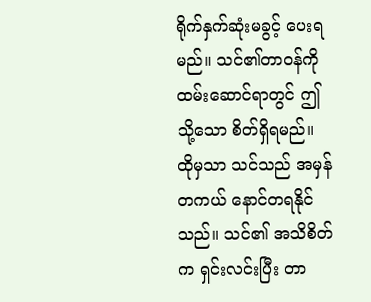ရိုက်နှက်ဆုံးမခွင့် ပေးရမည်။ သင်၏တာဝန်ကို ထမ်းဆောင်ရာတွင် ဤသို့သော စိတ်ရှိရမည်။ ထိုမှသာ သင်သည် အမှန်တကယ် နောင်တရနိုင်သည်။ သင်၏ အသိစိတ်က ရှင်းလင်းပြီး တာ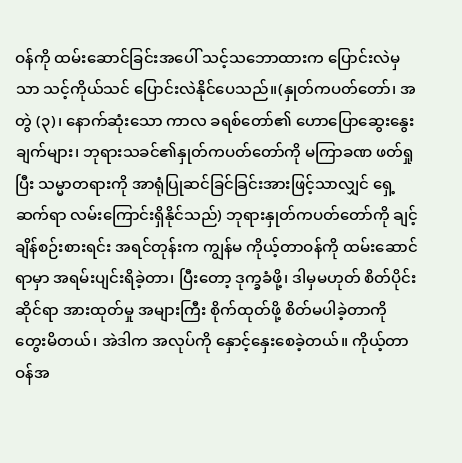ဝန်ကို ထမ်းဆောင်ခြင်းအပေါ် သင့်သဘောထားက ပြောင်းလဲမှသာ သင့်ကိုယ်သင် ပြောင်းလဲနိုင်ပေသည်။(နှုတ်ကပတ်တော်၊ အတွဲ (၃)၊ နောက်ဆုံးသော ကာလ ခရစ်တော်၏ ဟောပြောဆွေးနွေးချက်များ၊ ဘုရားသခင်၏နှုတ်ကပတ်တော်ကို မကြာခဏ ဖတ်ရှုပြီး သမ္မာတရားကို အာရုံပြုဆင်ခြင်ခြင်းအားဖြင့်သာလျှင် ရှေ့ဆက်ရာ လမ်းကြောင်းရှိနိုင်သည်) ဘုရားနှုတ်ကပတ်တော်ကို ချင့်ချိန်စဉ်းစားရင်း အရင်တုန်းက ကျွန်မ ကိုယ့်တာဝန်ကို ထမ်းဆောင်ရာမှာ အရမ်းပျင်းရိခဲ့တာ၊ ပြီးတော့ ဒုက္ခခံဖို့၊ ဒါမှမဟုတ် စိတ်ပိုင်းဆိုင်ရာ အားထုတ်မှု အများကြီး စိုက်ထုတ်ဖို့ စိတ်မပါခဲ့တာကို တွေးမိတယ်၊ အဲဒါက အလုပ်ကို နှောင့်နှေးစေခဲ့တယ်။ ကိုယ့်တာဝန်အ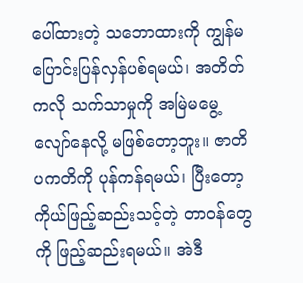ပေါ်ထားတဲ့ သဘောထားကို ကျွန်မ ပြောင်းပြန်လှန်ပစ်ရမယ်၊ အတိတ်ကလို သက်သာမှုကို အမြဲမမွေ့လျော်နေလို့ မဖြစ်တော့ဘူး။ ဇာတိပကတိကို ပုန်ကန်ရမယ်၊ ပြီးတော့ ကိုယ်ဖြည့်ဆည်းသင့်တဲ့ တာဝန်တွေကို ဖြည့်ဆည်းရမယ်။ အဲဒီ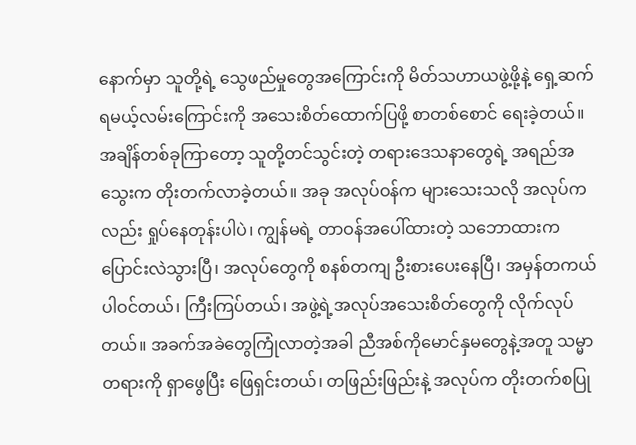နောက်မှာ သူတို့ရဲ့ သွေဖည်မှုတွေအကြောင်းကို မိတ်သဟာယဖွဲ့ဖို့နဲ့ ရှေ့ဆက်ရမယ့်လမ်းကြောင်းကို အသေးစိတ်ထောက်ပြဖို့ စာတစ်စောင် ရေးခဲ့တယ်။ အချိန်တစ်ခုကြာတော့ သူတို့တင်သွင်းတဲ့ တရားဒေသနာတွေရဲ့ အရည်အသွေးက တိုးတက်လာခဲ့တယ်။ အခု အလုပ်ဝန်က များသေးသလို အလုပ်ကလည်း ရှုပ်နေတုန်းပါပဲ၊ ကျွန်မရဲ့ တာဝန်အပေါ်ထားတဲ့ သဘောထားက ပြောင်းလဲသွားပြီ၊ အလုပ်တွေကို စနစ်တကျ ဦးစားပေးနေပြီ၊ အမှန်တကယ် ပါဝင်တယ်၊ ကြီးကြပ်တယ်၊ အဖွဲ့ရဲ့အလုပ်အသေးစိတ်တွေကို လိုက်လုပ်တယ်။ အခက်အခဲတွေကြုံလာတဲ့အခါ ညီအစ်ကိုမောင်နှမတွေနဲ့အတူ သမ္မာတရားကို ရှာဖွေပြီး ဖြေရှင်းတယ်၊ တဖြည်းဖြည်းနဲ့ အလုပ်က တိုးတက်စပြု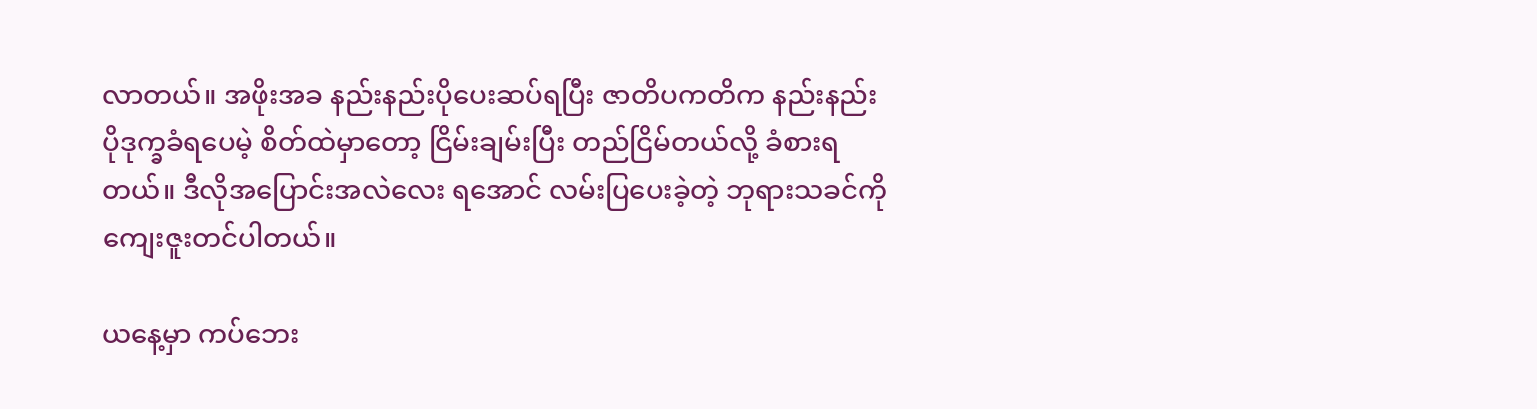လာတယ်။ အဖိုးအခ နည်းနည်းပိုပေးဆပ်ရပြီး ဇာတိပကတိက နည်းနည်းပိုဒုက္ခခံရပေမဲ့ စိတ်ထဲမှာတော့ ငြိမ်းချမ်းပြီး တည်ငြိမ်တယ်လို့ ခံစားရတယ်။ ဒီလိုအပြောင်းအလဲလေး ရအောင် လမ်းပြပေးခဲ့တဲ့ ဘုရားသခင်ကို ကျေးဇူးတင်ပါတယ်။

ယနေ့မှာ ကပ်ဘေး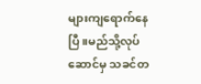များကျရောက်နေပြီ။မည်သို့လုပ်ဆောင်မှ သခင်တ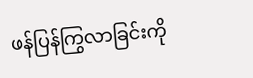ဖန်ပြန်ကြွလာခြင်းကို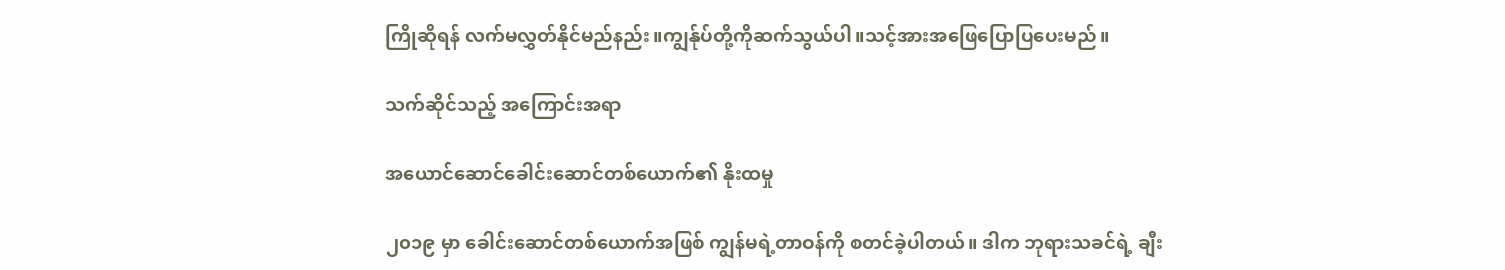ကြိုဆိုရန် လက်မလွှတ်နိုင်မည်နည်း။ကျွန်ုပ်တို့ကိုဆက်သွယ်ပါ။သင့်အားအဖြေပြောပြပေးမည်။

သက်ဆိုင်သည့် အကြောင်းအရာ

အယောင်ဆောင်ခေါင်းဆောင်တစ်ယောက်၏ နိုးထမှု

၂၀၁၉ မှာ ခေါင်းဆောင်တစ်ယောက်အဖြစ် ကျွန်မရဲ့တာဝန်ကို စတင်ခဲ့ပါတယ်။ ဒါက ဘုရားသခင်ရဲ့ ချီး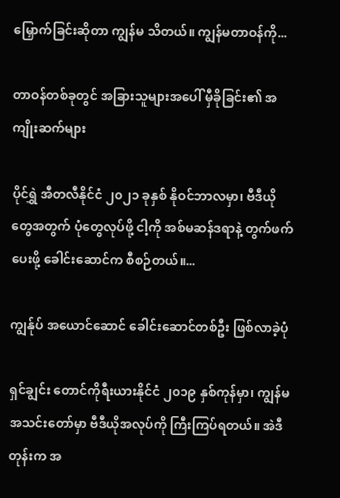မြှောက်ခြင်းဆိုတာ ကျွန်မ သိတယ်။ ကျွန်မတာဝန်ကို...

တာဝန်တစ်ခုတွင် အခြားသူများအပေါ် မှီခိုခြင်း၏ အကျိုးဆက်များ

ပိုင်ရွှဲ အီတလီနိုင်ငံ ၂၀၂၁ ခုနှစ် နိုဝင်ဘာလမှာ၊ ဗီဒီယိုတွေအတွက် ပုံတွေလုပ်ဖို့ ငါ့ကို အစ်မဆန်ဒရာနဲ့ တွက်ဖက်ပေးဖို့ ခေါင်းဆောင်က စီစဉ်တယ်။...

ကျွန်ုပ် အယောင်ဆောင် ခေါင်းဆောင်တစ်ဦး ဖြစ်လာခဲ့ပုံ

ရှင်ချွင်း တောင်ကိုရီးယားနိုင်ငံ ၂၀၁၉ နှစ်ကုန်မှာ၊ ကျွန်မ အသင်းတော်မှာ ဗီဒီယိုအလုပ်ကို ကြီးကြပ်ရတယ်။ အဲဒီတုန်းက အ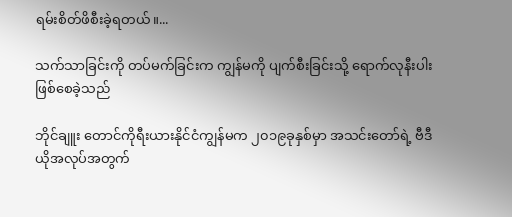ရမ်းစိတ်ဖိစီးခဲ့ရတယ်။...

သက်သာခြင်းကို တပ်မက်ခြင်းက ကျွန်မကို ပျက်စီးခြင်းသို့ ရောက်လုနီးပါးဖြစ်စေခဲ့သည်

ဘိုင်ချူး တောင်ကိုရီးယားနိုင်ငံကျွန်မက ၂၀၁၉ခုနှစ်မှာ အသင်းတော်ရဲ့ ဗီဒီယိုအလုပ်အတွက်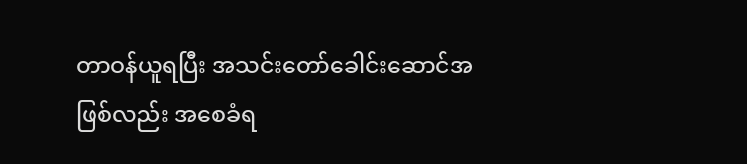တာဝန်ယူရပြီး အသင်းတော်ခေါင်းဆောင်အဖြစ်လည်း အစေခံရ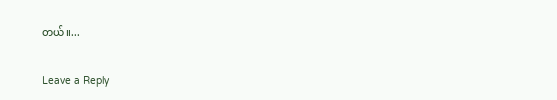တယ်။...

Leave a Reply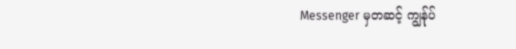Messenger မှတဆင့် ကျွန်ုပ်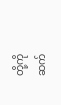တို့ကို ဆက်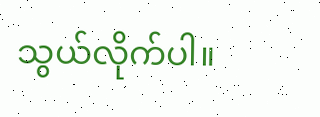သွယ်လိုက်ပါ။